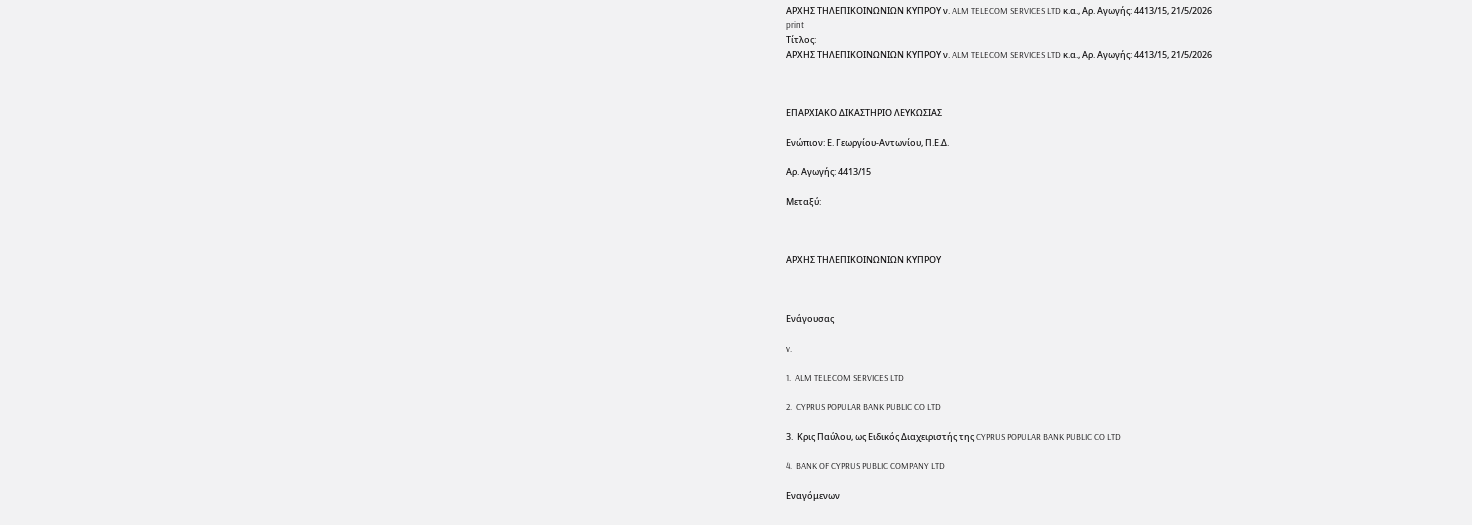ΑΡΧΗΣ ΤΗΛΕΠΙΚΟΙΝΩΝΙΩΝ ΚΥΠΡΟΥ ν. ALM TELECOM SERVICES LTD κ.α., Αρ. Αγωγής: 4413/15, 21/5/2026
print
Τίτλος:
ΑΡΧΗΣ ΤΗΛΕΠΙΚΟΙΝΩΝΙΩΝ ΚΥΠΡΟΥ ν. ALM TELECOM SERVICES LTD κ.α., Αρ. Αγωγής: 4413/15, 21/5/2026



ΕΠΑΡΧΙΑΚΟ ΔΙΚΑΣΤΗΡΙΟ ΛΕΥΚΩΣΙΑΣ

Ενώπιον: Ε. Γεωργίου-Αντωνίου, Π.Ε.Δ.

Αρ. Αγωγής: 4413/15

Μεταξύ:



ΑΡΧΗΣ ΤΗΛΕΠΙΚΟΙΝΩΝΙΩΝ ΚΥΠΡΟΥ



Ενάγουσας

v.

1.  ALM TELECOM SERVICES LTD

2.  CYPRUS POPULAR BANK PUBLIC CO LTD

3.  Κρις Παύλου, ως Ειδικός Διαχειριστής της CYPRUS POPULAR BANK PUBLIC CO LTD

4.  BANK OF CYPRUS PUBLIC COMPANY LTD

Εναγόμενων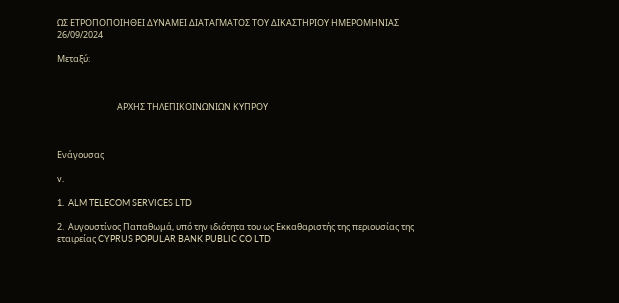ΩΣ ΕΤΡΟΠΟΠΟΙΗΘΕΙ ΔΥΝΑΜΕΙ ΔΙΑΤΑΓΜΑΤΟΣ ΤΟΥ ΔΙΚΑΣΤΗΡΙΟΥ ΗΜΕΡΟΜΗΝΙΑΣ 26/09/2024

Μεταξύ:



                              ΑΡΧΗΣ ΤΗΛΕΠΙΚΟΙΝΩΝΙΩΝ ΚΥΠΡΟΥ



Ενάγουσας

v.

1.  ALM TELECOM SERVICES LTD

2.  Αυγουστίνος Παπαθωμά, υπό την ιδιότητα του ως Εκκαθαριστής της περιουσίας της εταιρείας CYPRUS POPULAR BANK PUBLIC CO LTD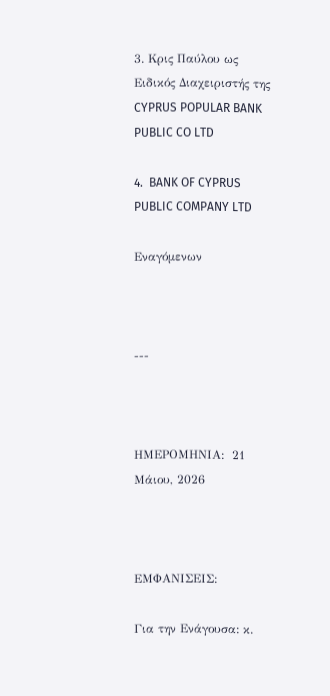3. Κρις Παύλου ως Ειδικός Διαχειριστής της CYPRUS POPULAR BANK PUBLIC CO LTD

4.  BANK OF CYPRUS PUBLIC COMPANY LTD

Εναγόμενων



---



ΗΜΕΡΟΜΗΝΙΑ:  21 Μάιου, 2026



ΕΜΦΑΝΙΣΕΙΣ:

Για την Ενάγουσα: κ.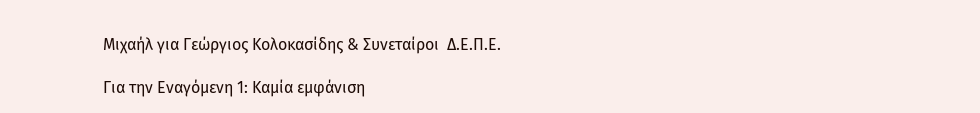Μιχαήλ για Γεώργιος Κολοκασίδης & Συνεταίροι  Δ.Ε.Π.Ε.

Για την Εναγόμενη 1: Καμία εμφάνιση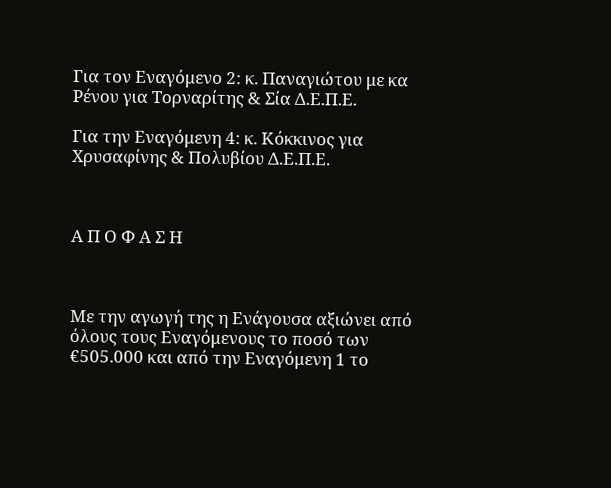Για τον Εναγόμενο 2: κ. Παναγιώτου με κα Ρένου για Τορναρίτης & Σία Δ.Ε.Π.Ε.

Για την Εναγόμενη 4: κ. Κόκκινος για Χρυσαφίνης & Πολυβίου Δ.Ε.Π.Ε.



Α Π Ο Φ Α Σ Η



Με την αγωγή της η Ενάγουσα αξιώνει από όλους τους Εναγόμενους το ποσό των €505.000 και από την Εναγόμενη 1 το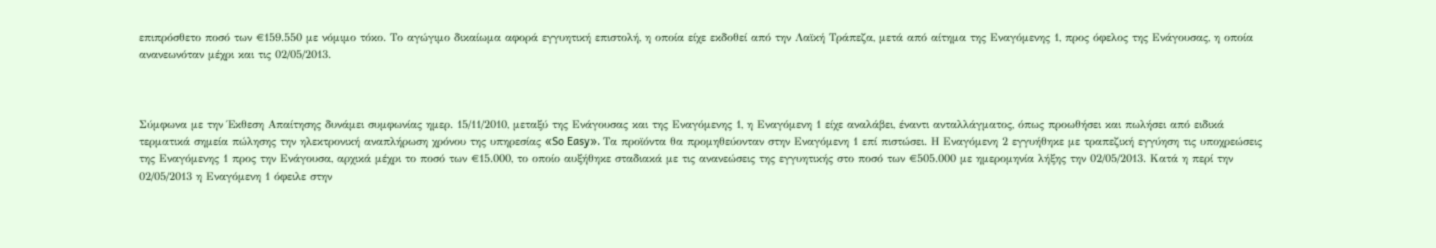επιπρόσθετο ποσό των €159.550 με νόμιμο τόκο. Το αγώγιμο δικαίωμα αφορά εγγυητική επιστολή, η οποία είχε εκδοθεί από την Λαϊκή Τράπεζα, μετά από αίτημα της Εναγόμενης 1, προς όφελος της Ενάγουσας, η οποία ανανεωνόταν μέχρι και τις 02/05/2013.



Σύμφωνα με την Έκθεση Απαίτησης δυνάμει συμφωνίας ημερ. 15/11/2010, μεταξύ της Ενάγουσας και της Εναγόμενης 1, η Εναγόμενη 1 είχε αναλάβει, έναντι ανταλλάγματος, όπως προωθήσει και πωλήσει από ειδικά τερματικά σημεία πώλησης την ηλεκτρονική αναπλήρωση χρόνου της υπηρεσίας «So Easy». Τα προϊόντα θα προμηθεύονταν στην Εναγόμενη 1 επί πιστώσει. Η Εναγόμενη 2 εγγυήθηκε με τραπεζική εγγύηση τις υποχρεώσεις της Εναγόμενης 1 προς την Ενάγουσα, αρχικά μέχρι το ποσό των €15.000, το οποίο αυξήθηκε σταδιακά με τις ανανεώσεις της εγγυητικής στο ποσό των €505.000 με ημερομηνία λήξης την 02/05/2013. Κατά η περί την 02/05/2013 η Εναγόμενη 1 όφειλε στην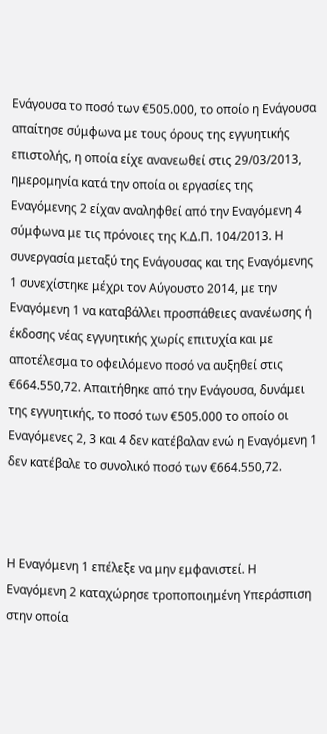Ενάγουσα το ποσό των €505.000, το οποίο η Ενάγουσα απαίτησε σύμφωνα με τους όρους της εγγυητικής επιστολής, η οποία είχε ανανεωθεί στις 29/03/2013, ημερομηνία κατά την οποία οι εργασίες της Εναγόμενης 2 είχαν αναληφθεί από την Εναγόμενη 4 σύμφωνα με τις πρόνοιες της Κ.Δ.Π. 104/2013. Η συνεργασία μεταξύ της Ενάγουσας και της Εναγόμενης 1 συνεχίστηκε μέχρι τον Αύγουστο 2014, με την Εναγόμενη 1 να καταβάλλει προσπάθειες ανανέωσης ή έκδοσης νέας εγγυητικής χωρίς επιτυχία και με αποτέλεσμα το οφειλόμενο ποσό να αυξηθεί στις €664.550,72. Απαιτήθηκε από την Ενάγουσα, δυνάμει της εγγυητικής, το ποσό των €505.000 το οποίο οι Εναγόμενες 2, 3 και 4 δεν κατέβαλαν ενώ η Εναγόμενη 1 δεν κατέβαλε το συνολικό ποσό των €664.550,72.



Η Εναγόμενη 1 επέλεξε να μην εμφανιστεί. Η Εναγόμενη 2 καταχώρησε τροποποιημένη Υπεράσπιση στην οποία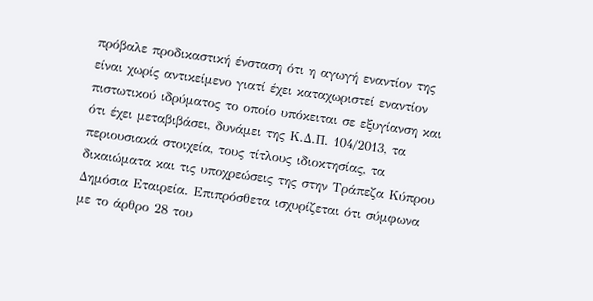πρόβαλε προδικαστική ένσταση ότι η αγωγή εναντίον της είναι χωρίς αντικείμενο γιατί έχει καταχωριστεί εναντίον πιστωτικού ιδρύματος το οποίο υπόκειται σε εξυγίανση και ότι έχει μεταβιβάσει, δυνάμει της Κ.Δ.Π. 104/2013, τα περιουσιακά στοιχεία, τους τίτλους ιδιοκτησίας, τα δικαιώματα και τις υποχρεώσεις της στην Τράπεζα Κύπρου Δημόσια Εταιρεία. Επιπρόσθετα ισχυρίζεται ότι σύμφωνα με το άρθρο 28 του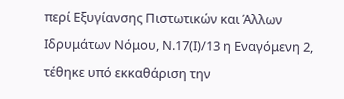περί Εξυγίανσης Πιστωτικών και Άλλων Ιδρυμάτων Νόμου, Ν.17(Ι)/13 η Εναγόμενη 2, τέθηκε υπό εκκαθάριση την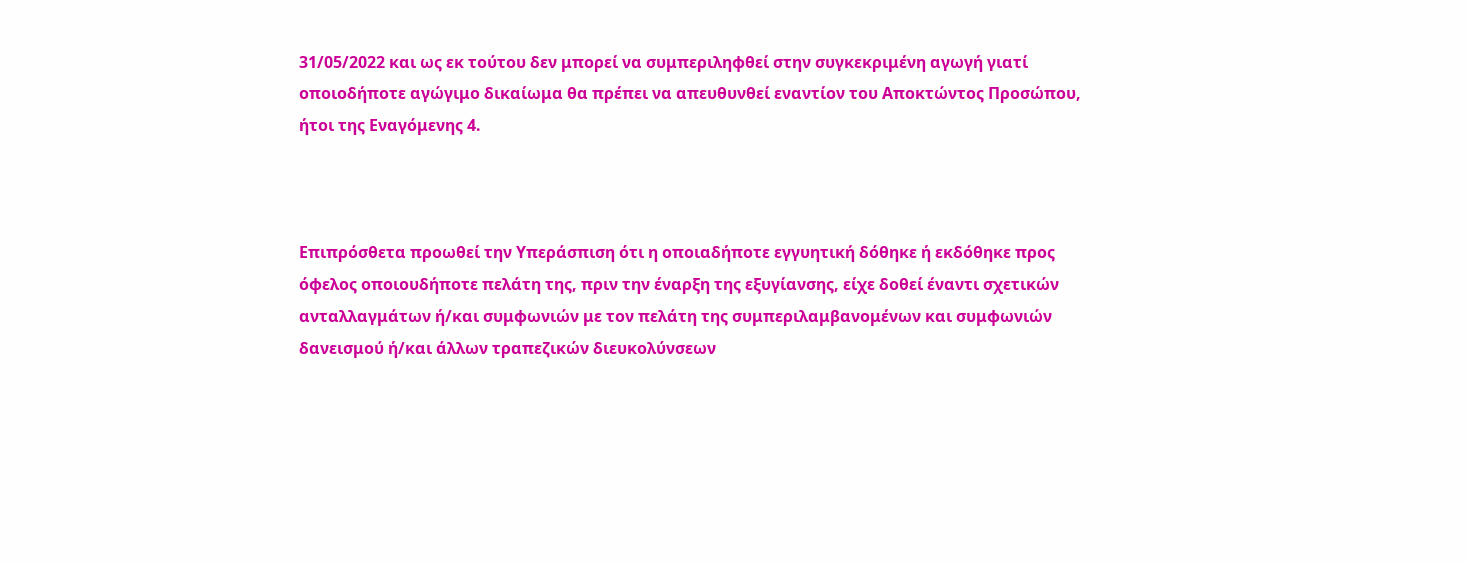31/05/2022 και ως εκ τούτου δεν μπορεί να συμπεριληφθεί στην συγκεκριμένη αγωγή γιατί οποιοδήποτε αγώγιμο δικαίωμα θα πρέπει να απευθυνθεί εναντίον του Αποκτώντος Προσώπου, ήτοι της Εναγόμενης 4.



Επιπρόσθετα προωθεί την Υπεράσπιση ότι η οποιαδήποτε εγγυητική δόθηκε ή εκδόθηκε προς όφελος οποιουδήποτε πελάτη της, πριν την έναρξη της εξυγίανσης, είχε δοθεί έναντι σχετικών ανταλλαγμάτων ή/και συμφωνιών με τον πελάτη της συμπεριλαμβανομένων και συμφωνιών δανεισμού ή/και άλλων τραπεζικών διευκολύνσεων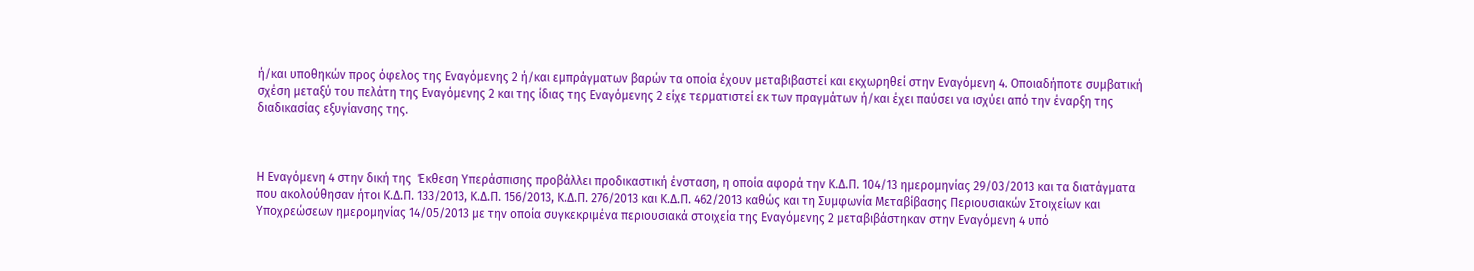ή/και υποθηκών προς όφελος της Εναγόμενης 2 ή/και εμπράγματων βαρών τα οποία έχουν μεταβιβαστεί και εκχωρηθεί στην Εναγόμενη 4. Οποιαδήποτε συμβατική σχέση μεταξύ του πελάτη της Εναγόμενης 2 και της ίδιας της Εναγόμενης 2 είχε τερματιστεί εκ των πραγμάτων ή/και έχει παύσει να ισχύει από την έναρξη της διαδικασίας εξυγίανσης της.



Η Εναγόμενη 4 στην δική της  Έκθεση Υπεράσπισης προβάλλει προδικαστική ένσταση, η οποία αφορά την Κ.Δ.Π. 104/13 ημερομηνίας 29/03/2013 και τα διατάγματα που ακολούθησαν ήτοι Κ.Δ.Π. 133/2013, Κ.Δ.Π. 156/2013, Κ.Δ.Π. 276/2013 και Κ.Δ.Π. 462/2013 καθώς και τη Συμφωνία Μεταβίβασης Περιουσιακών Στοιχείων και Υποχρεώσεων ημερομηνίας 14/05/2013 με την οποία συγκεκριμένα περιουσιακά στοιχεία της Εναγόμενης 2 μεταβιβάστηκαν στην Εναγόμενη 4 υπό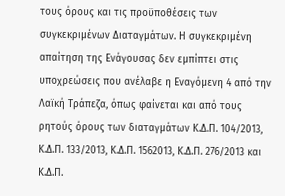τους όρους και τις προϋποθέσεις των συγκεκριμένων Διαταγμάτων. Η συγκεκριμένη απαίτηση της Ενάγουσας δεν εμπίπτει στις υποχρεώσεις που ανέλαβε η Εναγόμενη 4 από την Λαϊκή Τράπεζα, όπως φαίνεται και από τους ρητούς όρους των διαταγμάτων Κ.Δ.Π. 104/2013, Κ.Δ.Π. 133/2013, Κ.Δ.Π. 1562013, Κ.Δ.Π. 276/2013 και Κ.Δ.Π.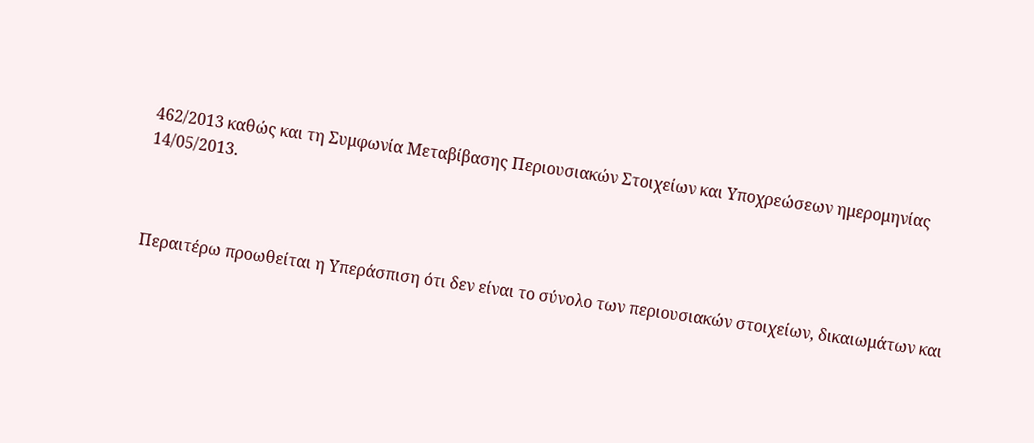462/2013 καθώς και τη Συμφωνία Μεταβίβασης Περιουσιακών Στοιχείων και Υποχρεώσεων ημερομηνίας 14/05/2013.



Περαιτέρω προωθείται η Υπεράσπιση ότι δεν είναι το σύνολο των περιουσιακών στοιχείων, δικαιωμάτων και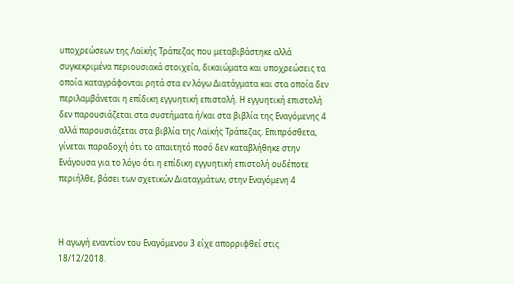υποχρεώσεων της Λαϊκής Τράπεζας που μεταβιβάστηκε αλλά συγκεκριμένα περιουσιακά στοιχεία, δικαιώματα και υποχρεώσεις τα οποία καταγράφονται ρητά στα εν λόγω Διατάγματα και στα οποία δεν περιλαμβάνεται η επίδικη εγγυητική επιστολή. Η εγγυητική επιστολή δεν παρουσιάζεται στα συστήματα ή/και στα βιβλία της Εναγόμενης 4 αλλά παρουσιάζεται στα βιβλία της Λαϊκής Τράπεζας. Επιπρόσθετα, γίνεται παραδοχή ότι το απαιτητό ποσό δεν καταβλήθηκε στην Ενάγουσα για το λόγο ότι η επίδικη εγγυητική επιστολή ουδέποτε περιήλθε, βάσει των σχετικών Διαταγμάτων, στην Εναγόμενη 4



Η αγωγή εναντίον του Εναγόμενου 3 είχε απορριφθεί στις 18/12/2018.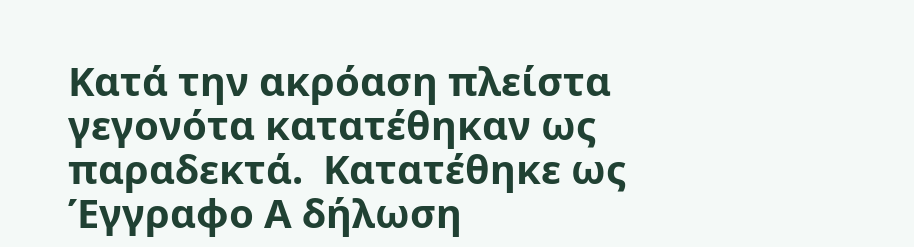Κατά την ακρόαση πλείστα γεγονότα κατατέθηκαν ως παραδεκτά.  Κατατέθηκε ως Έγγραφο Α δήλωση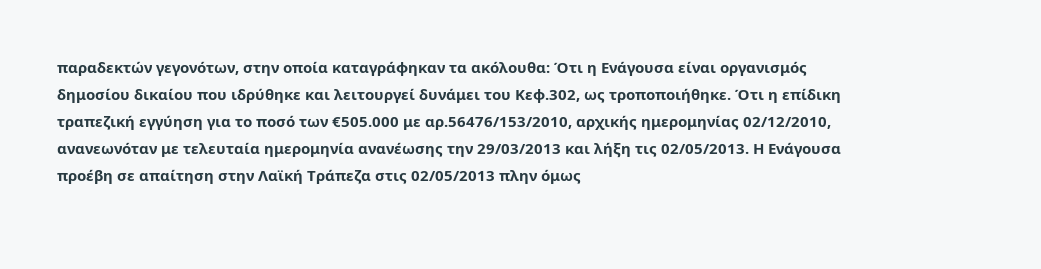παραδεκτών γεγονότων, στην οποία καταγράφηκαν τα ακόλουθα: Ότι η Ενάγουσα είναι οργανισμός δημοσίου δικαίου που ιδρύθηκε και λειτουργεί δυνάμει του Κεφ.302, ως τροποποιήθηκε. Ότι η επίδικη τραπεζική εγγύηση για το ποσό των €505.000 με αρ.56476/153/2010, αρχικής ημερομηνίας 02/12/2010, ανανεωνόταν με τελευταία ημερομηνία ανανέωσης την 29/03/2013 και λήξη τις 02/05/2013. Η Ενάγουσα προέβη σε απαίτηση στην Λαϊκή Τράπεζα στις 02/05/2013 πλην όμως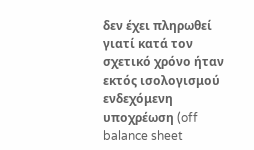δεν έχει πληρωθεί γιατί κατά τον σχετικό χρόνο ήταν εκτός ισολογισμού ενδεχόμενη υποχρέωση (off balance sheet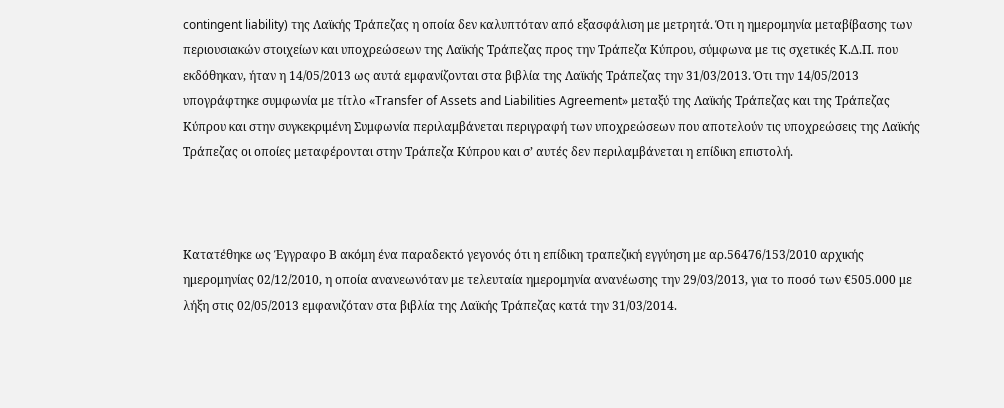contingent liability) της Λαϊκής Τράπεζας η οποία δεν καλυπτόταν από εξασφάλιση με μετρητά. Ότι η ημερομηνία μεταβίβασης των περιουσιακών στοιχείων και υποχρεώσεων της Λαϊκής Τράπεζας προς την Τράπεζα Κύπρου, σύμφωνα με τις σχετικές Κ.Δ.Π. που εκδόθηκαν, ήταν η 14/05/2013 ως αυτά εμφανίζονται στα βιβλία της Λαϊκής Τράπεζας την 31/03/2013. Ότι την 14/05/2013 υπογράφτηκε συμφωνία με τίτλο «Transfer of Assets and Liabilities Agreement» μεταξύ της Λαϊκής Τράπεζας και της Τράπεζας Κύπρου και στην συγκεκριμένη Συμφωνία περιλαμβάνεται περιγραφή των υποχρεώσεων που αποτελούν τις υποχρεώσεις της Λαϊκής Τράπεζας οι οποίες μεταφέρονται στην Τράπεζα Κύπρου και σ’ αυτές δεν περιλαμβάνεται η επίδικη επιστολή.



Κατατέθηκε ως Έγγραφο Β ακόμη ένα παραδεκτό γεγονός ότι η επίδικη τραπεζική εγγύηση με αρ.56476/153/2010 αρχικής ημερομηνίας 02/12/2010, η οποία ανανεωνόταν με τελευταία ημερομηνία ανανέωσης την 29/03/2013, για το ποσό των €505.000 με λήξη στις 02/05/2013 εμφανιζόταν στα βιβλία της Λαϊκής Τράπεζας κατά την 31/03/2014.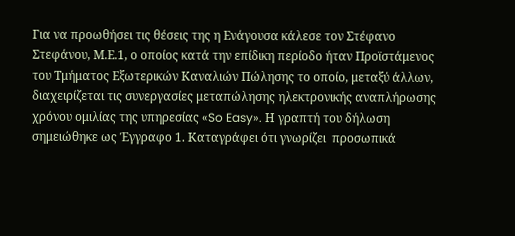Για να προωθήσει τις θέσεις της η Ενάγουσα κάλεσε τον Στέφανο Στεφάνου, Μ.Ε.1, ο οποίος κατά την επίδικη περίοδο ήταν Προϊστάμενος του Τμήματος Εξωτερικών Καναλιών Πώλησης το οποίο, μεταξύ άλλων, διαχειρίζεται τις συνεργασίες μεταπώλησης ηλεκτρονικής αναπλήρωσης χρόνου ομιλίας της υπηρεσίας «So Easy». Η γραπτή του δήλωση σημειώθηκε ως Έγγραφο 1. Καταγράφει ότι γνωρίζει  προσωπικά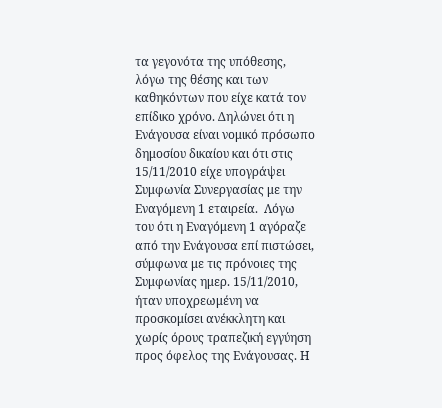τα γεγονότα της υπόθεσης, λόγω της θέσης και των καθηκόντων που είχε κατά τον επίδικο χρόνο. Δηλώνει ότι η Ενάγουσα είναι νομικό πρόσωπο δημοσίου δικαίου και ότι στις 15/11/2010 είχε υπογράψει Συμφωνία Συνεργασίας με την Εναγόμενη 1 εταιρεία.  Λόγω του ότι η Εναγόμενη 1 αγόραζε από την Ενάγουσα επί πιστώσει, σύμφωνα με τις πρόνοιες της Συμφωνίας ημερ. 15/11/2010, ήταν υποχρεωμένη να προσκομίσει ανέκκλητη και χωρίς όρους τραπεζική εγγύηση προς όφελος της Ενάγουσας. Η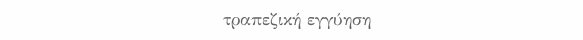τραπεζική εγγύηση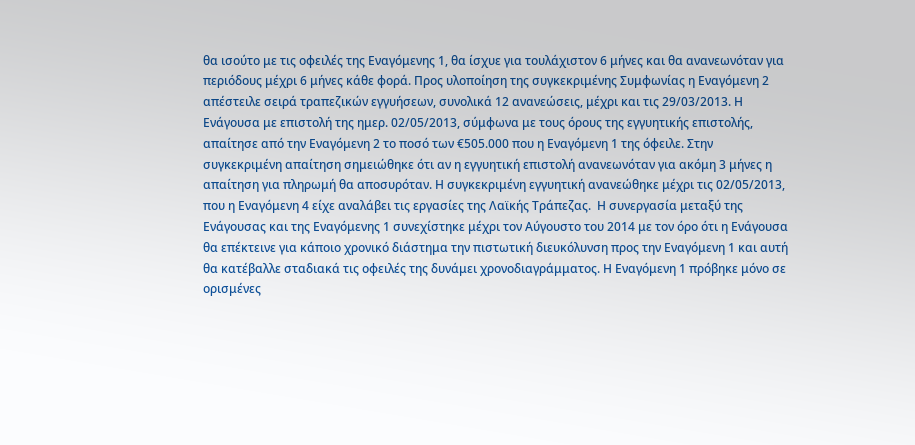θα ισούτο με τις οφειλές της Εναγόμενης 1, θα ίσχυε για τουλάχιστον 6 μήνες και θα ανανεωνόταν για περιόδους μέχρι 6 μήνες κάθε φορά. Προς υλοποίηση της συγκεκριμένης Συμφωνίας η Εναγόμενη 2 απέστειλε σειρά τραπεζικών εγγυήσεων, συνολικά 12 ανανεώσεις, μέχρι και τις 29/03/2013. Η Ενάγουσα με επιστολή της ημερ. 02/05/2013, σύμφωνα με τους όρους της εγγυητικής επιστολής, απαίτησε από την Εναγόμενη 2 το ποσό των €505.000 που η Εναγόμενη 1 της όφειλε. Στην συγκεκριμένη απαίτηση σημειώθηκε ότι αν η εγγυητική επιστολή ανανεωνόταν για ακόμη 3 μήνες η απαίτηση για πληρωμή θα αποσυρόταν. Η συγκεκριμένη εγγυητική ανανεώθηκε μέχρι τις 02/05/2013, που η Εναγόμενη 4 είχε αναλάβει τις εργασίες της Λαϊκής Τράπεζας.  Η συνεργασία μεταξύ της Ενάγουσας και της Εναγόμενης 1 συνεχίστηκε μέχρι τον Αύγουστο του 2014 με τον όρο ότι η Ενάγουσα θα επέκτεινε για κάποιο χρονικό διάστημα την πιστωτική διευκόλυνση προς την Εναγόμενη 1 και αυτή θα κατέβαλλε σταδιακά τις οφειλές της δυνάμει χρονοδιαγράμματος. Η Εναγόμενη 1 πρόβηκε μόνο σε ορισμένες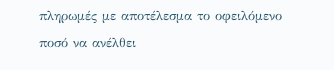πληρωμές με αποτέλεσμα το οφειλόμενο ποσό να ανέλθει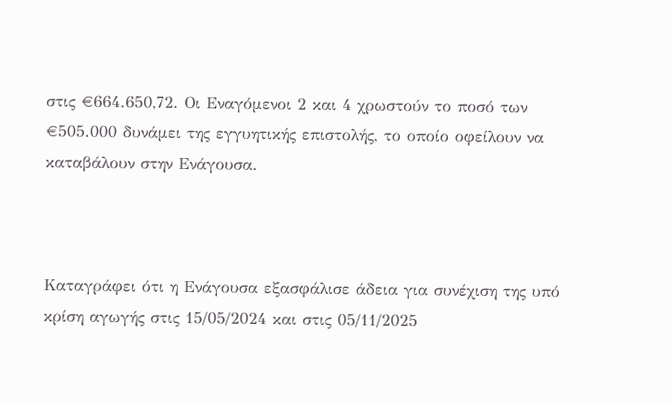στις €664.650,72. Οι Εναγόμενοι 2 και 4 χρωστούν το ποσό των €505.000 δυνάμει της εγγυητικής επιστολής, το οποίο οφείλουν να καταβάλουν στην Ενάγουσα.



Καταγράφει ότι η Ενάγουσα εξασφάλισε άδεια για συνέχιση της υπό κρίση αγωγής στις 15/05/2024 και στις 05/11/2025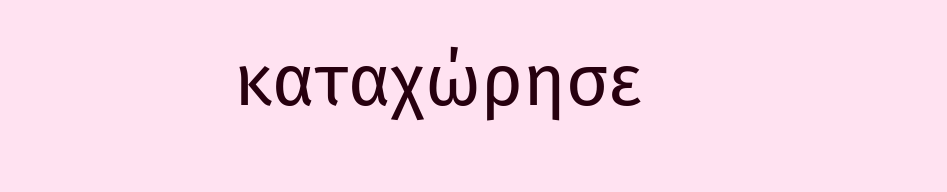καταχώρησε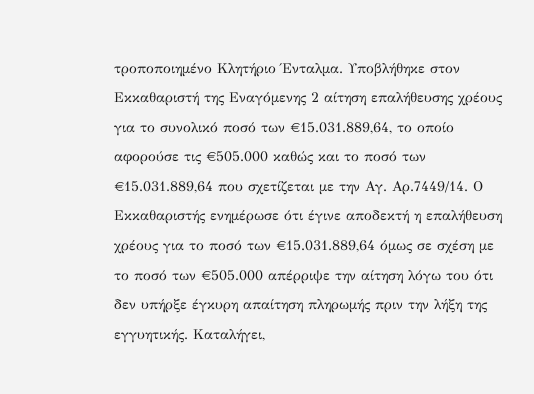τροποποιημένο Κλητήριο Ένταλμα. Υποβλήθηκε στον Εκκαθαριστή της Εναγόμενης 2 αίτηση επαλήθευσης χρέους για το συνολικό ποσό των €15.031.889,64, το οποίο αφορούσε τις €505.000 καθώς και το ποσό των €15.031.889,64 που σχετίζεται με την Αγ. Αρ.7449/14. Ο Εκκαθαριστής ενημέρωσε ότι έγινε αποδεκτή η επαλήθευση χρέους για το ποσό των €15.031.889,64 όμως σε σχέση με το ποσό των €505.000 απέρριψε την αίτηση λόγω του ότι δεν υπήρξε έγκυρη απαίτηση πληρωμής πριν την λήξη της εγγυητικής. Καταλήγει,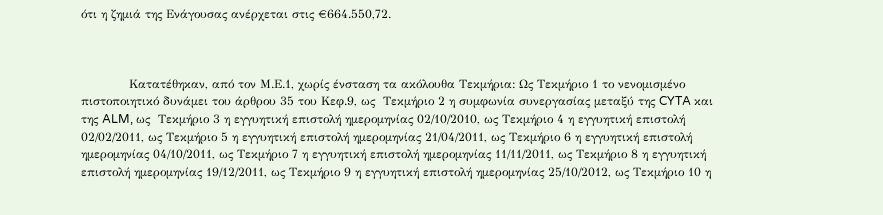ότι η ζημιά της Ενάγουσας ανέρχεται στις €664.550,72.



            Κατατέθηκαν, από τον Μ.Ε.1, χωρίς ένσταση τα ακόλουθα Τεκμήρια: Ως Τεκμήριο 1 το νενομισμένο πιστοποιητικό δυνάμει του άρθρου 35 του Κεφ.9, ως  Τεκμήριο 2 η συμφωνία συνεργασίας μεταξύ της CYTA και της ALM, ως  Τεκμήριο 3 η εγγυητική επιστολή ημερομηνίας 02/10/2010, ως Τεκμήριο 4 η εγγυητική επιστολή 02/02/2011, ως Τεκμήριο 5 η εγγυητική επιστολή ημερομηνίας 21/04/2011, ως Τεκμήριο 6 η εγγυητική επιστολή ημερομηνίας 04/10/2011, ως Τεκμήριο 7 η εγγυητική επιστολή ημερομηνίας 11/11/2011, ως Τεκμήριο 8 η εγγυητική επιστολή ημερομηνίας 19/12/2011, ως Τεκμήριο 9 η εγγυητική επιστολή ημερομηνίας 25/10/2012, ως Τεκμήριο 10 η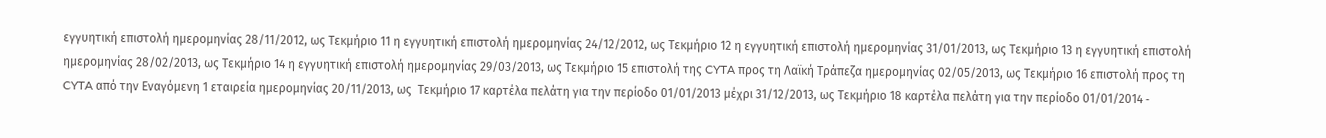εγγυητική επιστολή ημερομηνίας 28/11/2012, ως Τεκμήριο 11 η εγγυητική επιστολή ημερομηνίας 24/12/2012, ως Τεκμήριο 12 η εγγυητική επιστολή ημερομηνίας 31/01/2013, ως Τεκμήριο 13 η εγγυητική επιστολή ημερομηνίας 28/02/2013, ως Τεκμήριο 14 η εγγυητική επιστολή ημερομηνίας 29/03/2013, ως Τεκμήριο 15 επιστολή της CYTA προς τη Λαϊκή Τράπεζα ημερομηνίας 02/05/2013, ως Τεκμήριο 16 επιστολή προς τη CYTA από την Eναγόμενη 1 εταιρεία ημερομηνίας 20/11/2013, ως  Τεκμήριο 17 καρτέλα πελάτη για την περίοδο 01/01/2013 μέχρι 31/12/2013, ως Τεκμήριο 18 καρτέλα πελάτη για την περίοδο 01/01/2014 ‑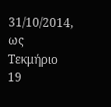31/10/2014, ως Τεκμήριο 19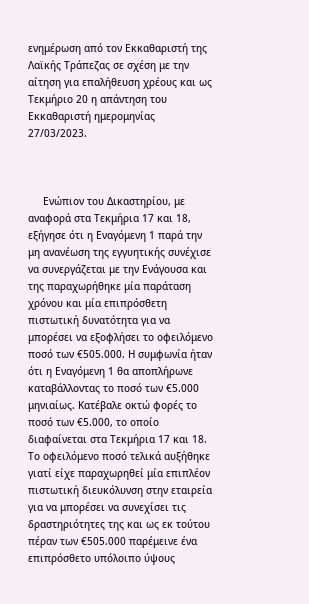ενημέρωση από τον Εκκαθαριστή της Λαϊκής Τράπεζας σε σχέση με την αίτηση για επαλήθευση χρέους και ως Τεκμήριο 20 η απάντηση του Εκκαθαριστή ημερομηνίας 27/03/2023.



     Ενώπιον του Δικαστηρίου, με αναφορά στα Τεκμήρια 17 και 18, εξήγησε ότι η Εναγόμενη 1 παρά την μη ανανέωση της εγγυητικής συνέχισε να συνεργάζεται με την Ενάγουσα και της παραχωρήθηκε μία παράταση χρόνου και μία επιπρόσθετη πιστωτική δυνατότητα για να μπορέσει να εξοφλήσει το οφειλόμενο ποσό των €505.000. Η συμφωνία ήταν ότι η Eναγόμενη 1 θα αποπλήρωνε καταβάλλοντας το ποσό των €5.000 μηνιαίως. Κατέβαλε οκτώ φορές το ποσό των €5.000, το οποίο διαφαίνεται στα Τεκμήρια 17 και 18.  Το οφειλόμενο ποσό τελικά αυξήθηκε γιατί είχε παραχωρηθεί μία επιπλέον πιστωτική διευκόλυνση στην εταιρεία για να μπορέσει να συνεχίσει τις δραστηριότητες της και ως εκ τούτου πέραν των €505.000 παρέμεινε ένα επιπρόσθετο υπόλοιπο ύψους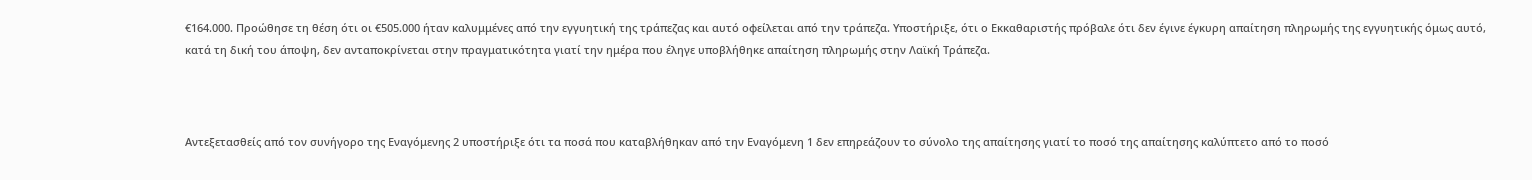€164.000. Προώθησε τη θέση ότι οι €505.000 ήταν καλυμμένες από την εγγυητική της τράπεζας και αυτό οφείλεται από την τράπεζα. Υποστήριξε, ότι ο Εκκαθαριστής πρόβαλε ότι δεν έγινε έγκυρη απαίτηση πληρωμής της εγγυητικής όμως αυτό, κατά τη δική του άποψη, δεν ανταποκρίνεται στην πραγματικότητα γιατί την ημέρα που έληγε υποβλήθηκε απαίτηση πληρωμής στην Λαϊκή Τράπεζα.



Αντεξετασθείς από τον συνήγορο της Εναγόμενης 2 υποστήριξε ότι τα ποσά που καταβλήθηκαν από την Εναγόμενη 1 δεν επηρεάζουν το σύνολο της απαίτησης γιατί το ποσό της απαίτησης καλύπτετο από το ποσό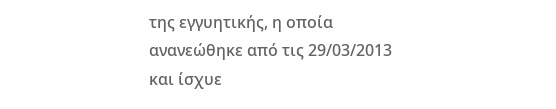της εγγυητικής, η οποία ανανεώθηκε από τις 29/03/2013 και ίσχυε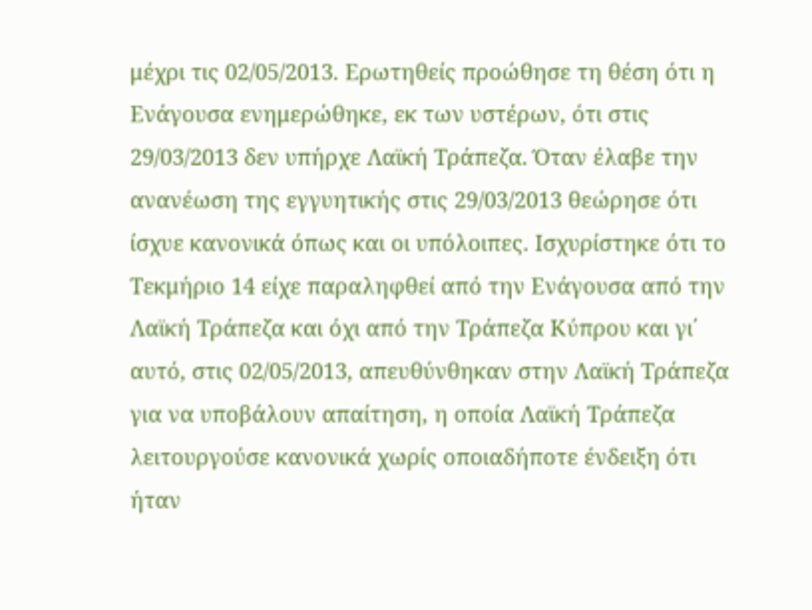μέχρι τις 02/05/2013. Ερωτηθείς προώθησε τη θέση ότι η Ενάγουσα ενημερώθηκε, εκ των υστέρων, ότι στις 29/03/2013 δεν υπήρχε Λαϊκή Τράπεζα. Όταν έλαβε την ανανέωση της εγγυητικής στις 29/03/2013 θεώρησε ότι ίσχυε κανονικά όπως και οι υπόλοιπες. Ισχυρίστηκε ότι το Τεκμήριο 14 είχε παραληφθεί από την Ενάγουσα από την Λαϊκή Τράπεζα και όχι από την Τράπεζα Κύπρου και γι΄ αυτό, στις 02/05/2013, απευθύνθηκαν στην Λαϊκή Τράπεζα για να υποβάλουν απαίτηση, η οποία Λαϊκή Τράπεζα λειτουργούσε κανονικά χωρίς οποιαδήποτε ένδειξη ότι ήταν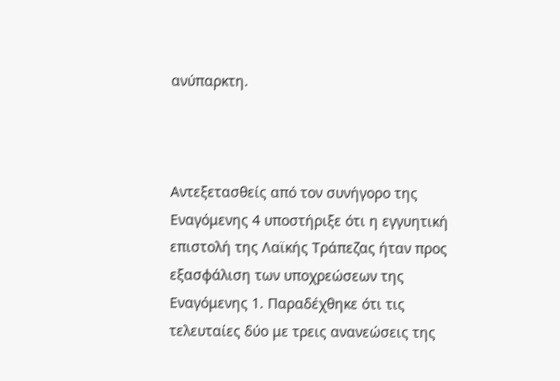ανύπαρκτη.



Αντεξετασθείς από τον συνήγορο της Εναγόμενης 4 υποστήριξε ότι η εγγυητική επιστολή της Λαϊκής Τράπεζας ήταν προς εξασφάλιση των υποχρεώσεων της Εναγόμενης 1. Παραδέχθηκε ότι τις τελευταίες δύο με τρεις ανανεώσεις της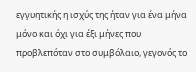εγγυητικής η ισχύς της ήταν για ένα μήνα μόνο και όχι για έξι μήνες που προβλεπόταν στο συμβόλαιο, γεγονός το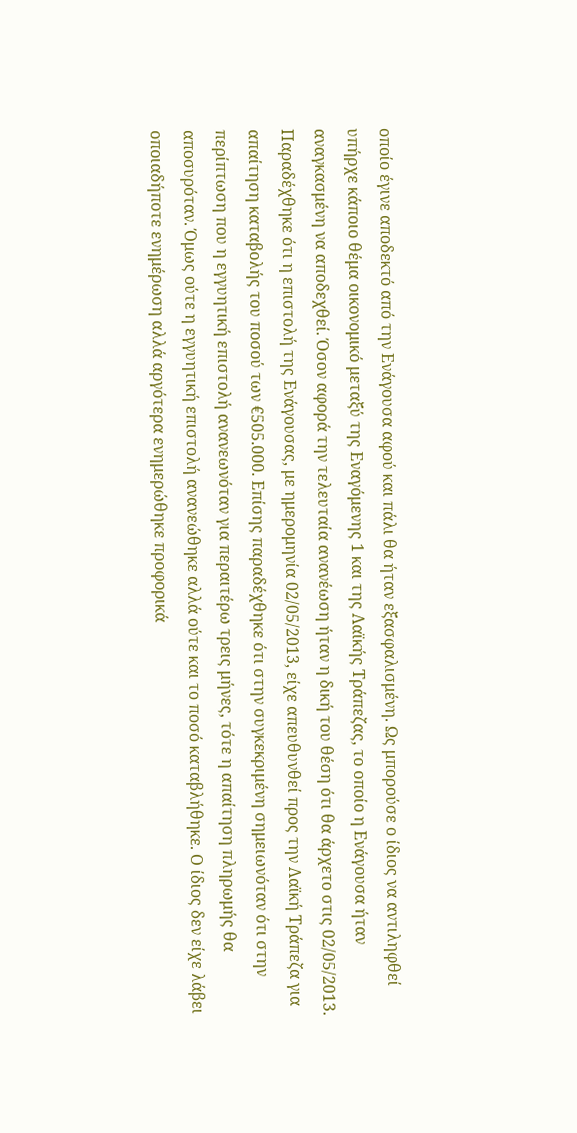οποίο έγινε αποδεκτό από την Ενάγουσα αφού και πάλι θα ήταν εξασφαλισμένη. Ως μπορούσε ο ίδιος να αντιληφθεί υπήρχε κάποιο θέμα οικονομικό μεταξύ της Εναγόμενης 1 και της Λαϊκής Τράπεζας, το οποίο η Ενάγουσα ήταν αναγκασμένη να αποδεχθεί. Όσον αφορά την τελευταία ανανέωση ήταν η δική του θέση ότι θα άρχετο στις 02/05/2013. Παραδέχθηκε ότι η επιστολή της Ενάγουσας, με ημερομηνία 02/05/2013, είχε απευθυνθεί προς την Λαϊκή Τράπεζα για απαίτηση καταβολής του ποσού των €505.000. Επίσης παραδέχθηκε ότι στην συγκεκριμένη σημειωνόταν ότι στην περίπτωση που η εγγυητική επιστολή ανανεωνόταν για περαιτέρω τρεις μήνες, τότε η απαίτηση πληρωμής θα αποσυρόταν. Όμως ούτε η εγγυητική επιστολή ανανεώθηκε αλλά ούτε και το ποσό καταβλήθηκε. Ο ίδιος δεν είχε λάβει οποιαδήποτε ενημέρωση αλλά αργότερα ενημερώθηκε προφορικά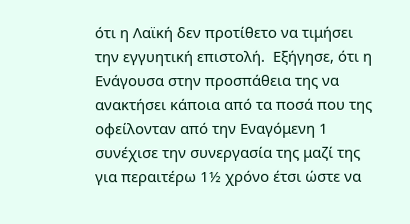ότι η Λαϊκή δεν προτίθετο να τιμήσει την εγγυητική επιστολή.  Εξήγησε, ότι η Ενάγουσα στην προσπάθεια της να ανακτήσει κάποια από τα ποσά που της οφείλονταν από την Εναγόμενη 1 συνέχισε την συνεργασία της μαζί της για περαιτέρω 1½ χρόνο έτσι ώστε να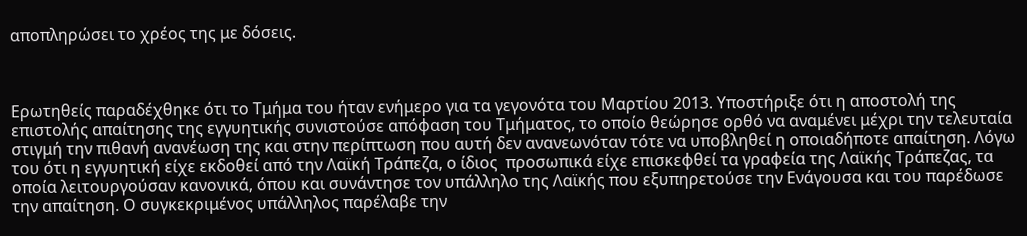αποπληρώσει το χρέος της με δόσεις.



Ερωτηθείς παραδέχθηκε ότι το Τμήμα του ήταν ενήμερο για τα γεγονότα του Μαρτίου 2013. Υποστήριξε ότι η αποστολή της επιστολής απαίτησης της εγγυητικής συνιστούσε απόφαση του Τμήματος, το οποίο θεώρησε ορθό να αναμένει μέχρι την τελευταία στιγμή την πιθανή ανανέωση της και στην περίπτωση που αυτή δεν ανανεωνόταν τότε να υποβληθεί η οποιαδήποτε απαίτηση. Λόγω του ότι η εγγυητική είχε εκδοθεί από την Λαϊκή Τράπεζα, ο ίδιος  προσωπικά είχε επισκεφθεί τα γραφεία της Λαϊκής Τράπεζας, τα οποία λειτουργούσαν κανονικά, όπου και συνάντησε τον υπάλληλο της Λαϊκής που εξυπηρετούσε την Ενάγουσα και του παρέδωσε την απαίτηση. Ο συγκεκριμένος υπάλληλος παρέλαβε την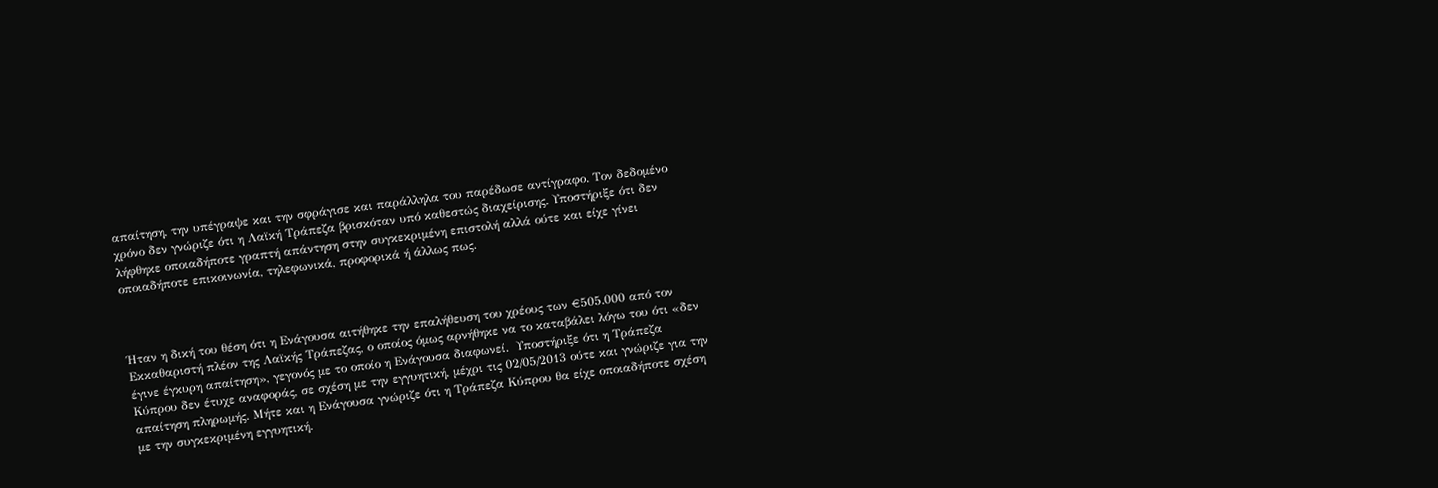απαίτηση, την υπέγραψε και την σφράγισε και παράλληλα του παρέδωσε αντίγραφο. Τον δεδομένο χρόνο δεν γνώριζε ότι η Λαϊκή Τράπεζα βρισκόταν υπό καθεστώς διαχείρισης. Υποστήριξε ότι δεν λήφθηκε οποιαδήποτε γραπτή απάντηση στην συγκεκριμένη επιστολή αλλά ούτε και είχε γίνει οποιαδήποτε επικοινωνία, τηλεφωνικά, προφορικά ή άλλως πως.



Ήταν η δική του θέση ότι η Ενάγουσα αιτήθηκε την επαλήθευση του χρέους των €505.000 από τον Εκκαθαριστή πλέον της Λαϊκής Τράπεζας, ο οποίος όμως αρνήθηκε να το καταβάλει λόγω του ότι «δεν έγινε έγκυρη απαίτηση», γεγονός με το οποίο η Ενάγουσα διαφωνεί.  Υποστήριξε ότι η Τράπεζα Κύπρου δεν έτυχε αναφοράς, σε σχέση με την εγγυητική, μέχρι τις 02/05/2013 ούτε και γνώριζε για την απαίτηση πληρωμής. Μήτε και η Ενάγουσα γνώριζε ότι η Τράπεζα Κύπρου θα είχε οποιαδήποτε σχέση με την συγκεκριμένη εγγυητική.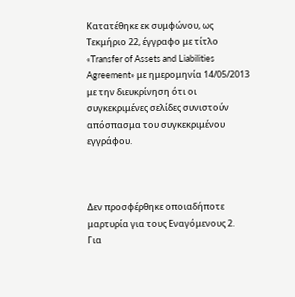Κατατέθηκε εκ συμφώνου, ως Τεκμήριο 22, έγγραφο με τίτλο «Transfer of Assets and Liabilities Agreement» με ημερομηνία 14/05/2013 με την διευκρίνηση ότι οι συγκεκριμένες σελίδες συνιστούν απόσπασμα του συγκεκριμένου εγγράφου.



Δεν προσφέρθηκε οποιαδήποτε μαρτυρία για τους Εναγόμενους 2.   Για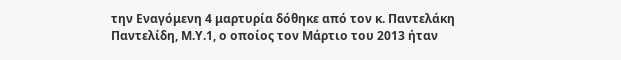την Εναγόμενη 4 μαρτυρία δόθηκε από τον κ. Παντελάκη Παντελίδη, Μ.Υ.1, ο οποίος τον Μάρτιο του 2013 ήταν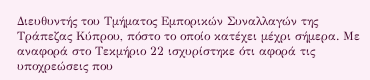Διευθυντής του Τμήματος Εμπορικών Συναλλαγών της Τράπεζας Κύπρου, πόστο το οποίο κατέχει μέχρι σήμερα. Με αναφορά στο Τεκμήριο 22 ισχυρίστηκε ότι αφορά τις υποχρεώσεις που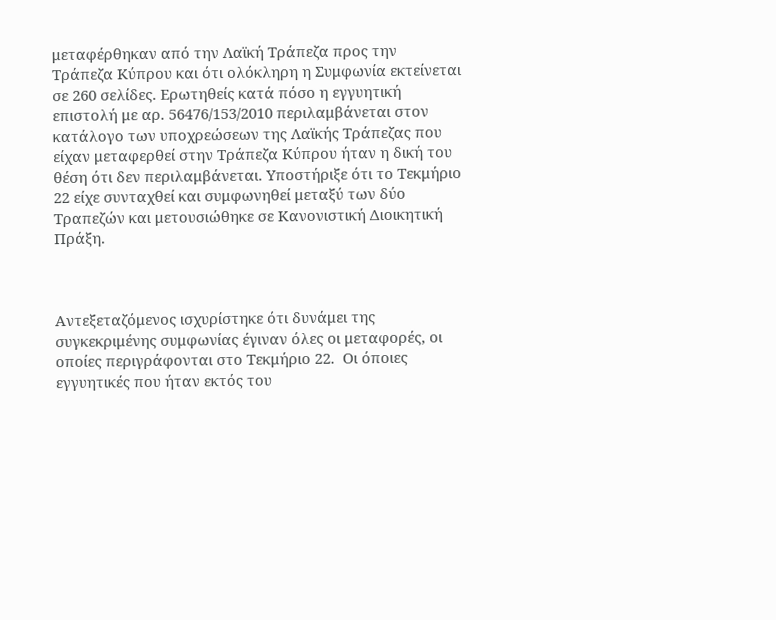μεταφέρθηκαν από την Λαϊκή Τράπεζα προς την Τράπεζα Κύπρου και ότι ολόκληρη η Συμφωνία εκτείνεται σε 260 σελίδες. Ερωτηθείς κατά πόσο η εγγυητική επιστολή με αρ. 56476/153/2010 περιλαμβάνεται στον κατάλογο των υποχρεώσεων της Λαϊκής Τράπεζας που είχαν μεταφερθεί στην Τράπεζα Κύπρου ήταν η δική του θέση ότι δεν περιλαμβάνεται. Υποστήριξε ότι το Τεκμήριο 22 είχε συνταχθεί και συμφωνηθεί μεταξύ των δύο Τραπεζών και μετουσιώθηκε σε Κανονιστική Διοικητική Πράξη.



Αντεξεταζόμενος ισχυρίστηκε ότι δυνάμει της συγκεκριμένης συμφωνίας έγιναν όλες οι μεταφορές, οι οποίες περιγράφονται στο Τεκμήριο 22.  Οι όποιες εγγυητικές που ήταν εκτός του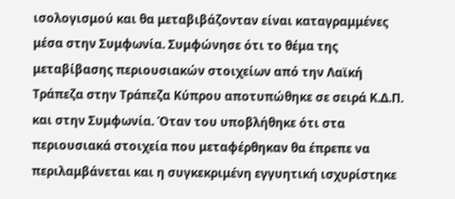ισολογισμού και θα μεταβιβάζονταν είναι καταγραμμένες μέσα στην Συμφωνία. Συμφώνησε ότι το θέμα της μεταβίβασης περιουσιακών στοιχείων από την Λαϊκή Τράπεζα στην Τράπεζα Κύπρου αποτυπώθηκε σε σειρά Κ.Δ.Π. και στην Συμφωνία. Όταν του υποβλήθηκε ότι στα περιουσιακά στοιχεία που μεταφέρθηκαν θα έπρεπε να περιλαμβάνεται και η συγκεκριμένη εγγυητική ισχυρίστηκε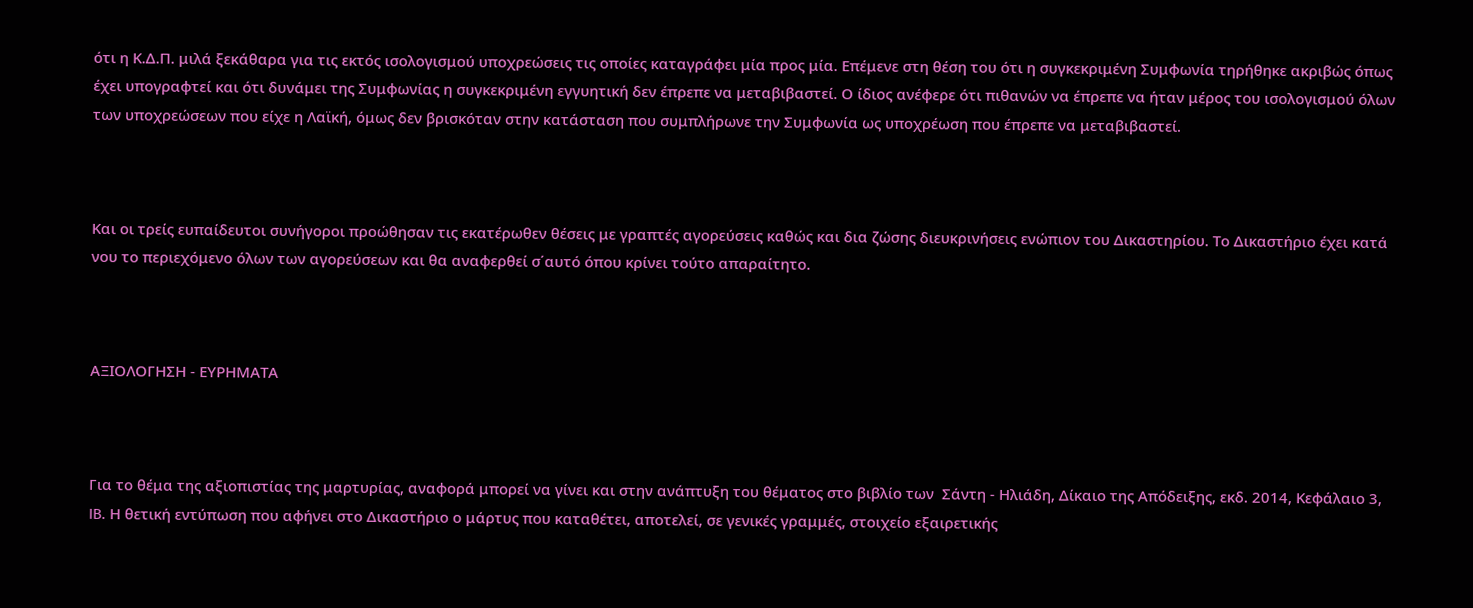ότι η Κ.Δ.Π. μιλά ξεκάθαρα για τις εκτός ισολογισμού υποχρεώσεις τις οποίες καταγράφει μία προς μία. Επέμενε στη θέση του ότι η συγκεκριμένη Συμφωνία τηρήθηκε ακριβώς όπως έχει υπογραφτεί και ότι δυνάμει της Συμφωνίας η συγκεκριμένη εγγυητική δεν έπρεπε να μεταβιβαστεί. Ο ίδιος ανέφερε ότι πιθανών να έπρεπε να ήταν μέρος του ισολογισμού όλων των υποχρεώσεων που είχε η Λαϊκή, όμως δεν βρισκόταν στην κατάσταση που συμπλήρωνε την Συμφωνία ως υποχρέωση που έπρεπε να μεταβιβαστεί.



Και οι τρείς ευπαίδευτοι συνήγοροι προώθησαν τις εκατέρωθεν θέσεις με γραπτές αγορεύσεις καθώς και δια ζώσης διευκρινήσεις ενώπιον του Δικαστηρίου. Το Δικαστήριο έχει κατά νου το περιεχόμενο όλων των αγορεύσεων και θα αναφερθεί σ΄αυτό όπου κρίνει τούτο απαραίτητο.



ΑΞΙΟΛΟΓΗΣΗ - ΕΥΡΗΜΑΤΑ



Για το θέμα της αξιοπιστίας της μαρτυρίας, αναφορά μπορεί να γίνει και στην ανάπτυξη του θέματος στο βιβλίο των  Σάντη - Ηλιάδη, Δίκαιο της Απόδειξης, εκδ. 2014, Κεφάλαιο 3, IB. Η θετική εντύπωση που αφήνει στο Δικαστήριο ο μάρτυς που καταθέτει, αποτελεί, σε γενικές γραμμές, στοιχείο εξαιρετικής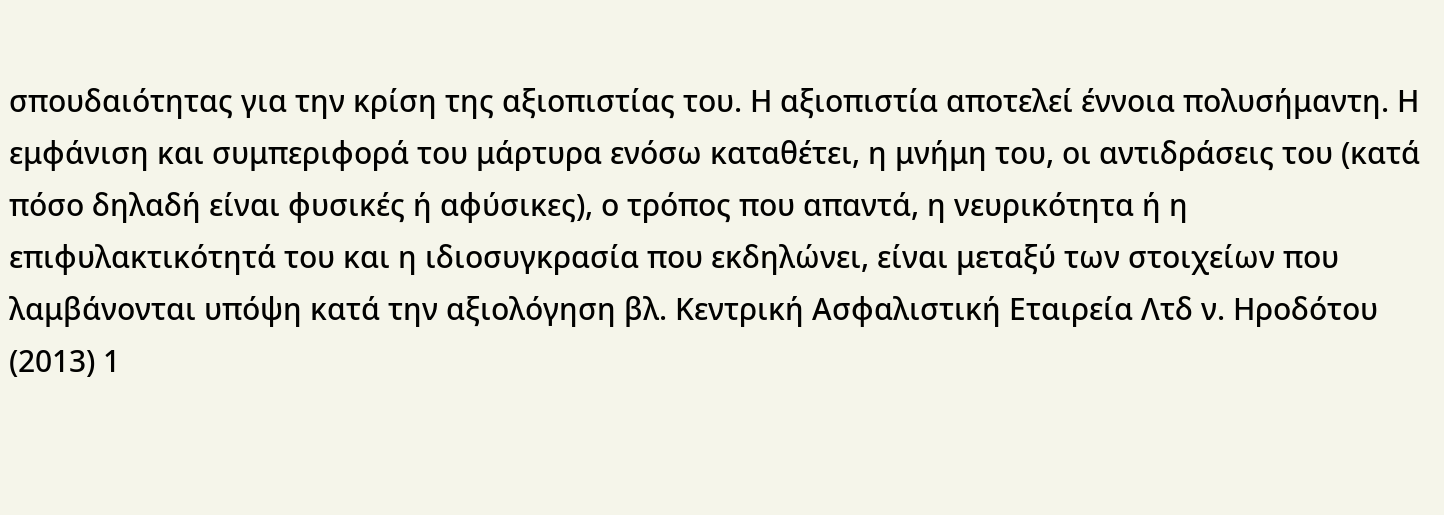σπουδαιότητας για την κρίση της αξιοπιστίας του. Η αξιοπιστία αποτελεί έννοια πολυσήμαντη. Η εμφάνιση και συμπεριφορά του μάρτυρα ενόσω καταθέτει, η μνήμη του, οι αντιδράσεις του (κατά πόσο δηλαδή είναι φυσικές ή αφύσικες), ο τρόπος που απαντά, η νευρικότητα ή η επιφυλακτικότητά του και η ιδιοσυγκρασία που εκδηλώνει, είναι μεταξύ των στοιχείων που λαμβάνονται υπόψη κατά την αξιολόγηση βλ. Κεντρική Ασφαλιστική Εταιρεία Λτδ ν. Ηροδότου (2013) 1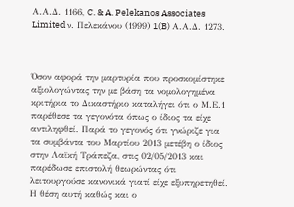Α.Α.Δ. 1166, C. & A. Pelekanos Associates Limited ν. Πελεκάνου (1999) 1(B) Α.Α.Δ. 1273.



Όσον αφορά την μαρτυρία που προσκομίστηκε αξιολογώντας την με βάση τα νομολογημένα κριτήρια το Δικαστήριο καταλήγει ότι ο Μ.Ε.1 παρέθεσε τα γεγονότα όπως ο ίδιος τα είχε αντιληφθεί. Παρά το γεγονός ότι γνώριζε για τα συμβάντα του Μαρτίου 2013 μετέβη ο ίδιος στην Λαϊκή Τράπεζα, στις 02/05/2013 και παρέδωσε επιστολή θεωρώντας ότι λειτουργούσε κανονικά γιατί είχε εξυπηρετηθεί. Η θέση αυτή καθώς και ο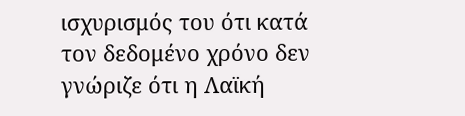ισχυρισμός του ότι κατά τον δεδομένο χρόνο δεν γνώριζε ότι η Λαϊκή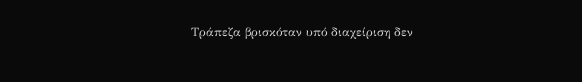Τράπεζα βρισκόταν υπό διαχείριση δεν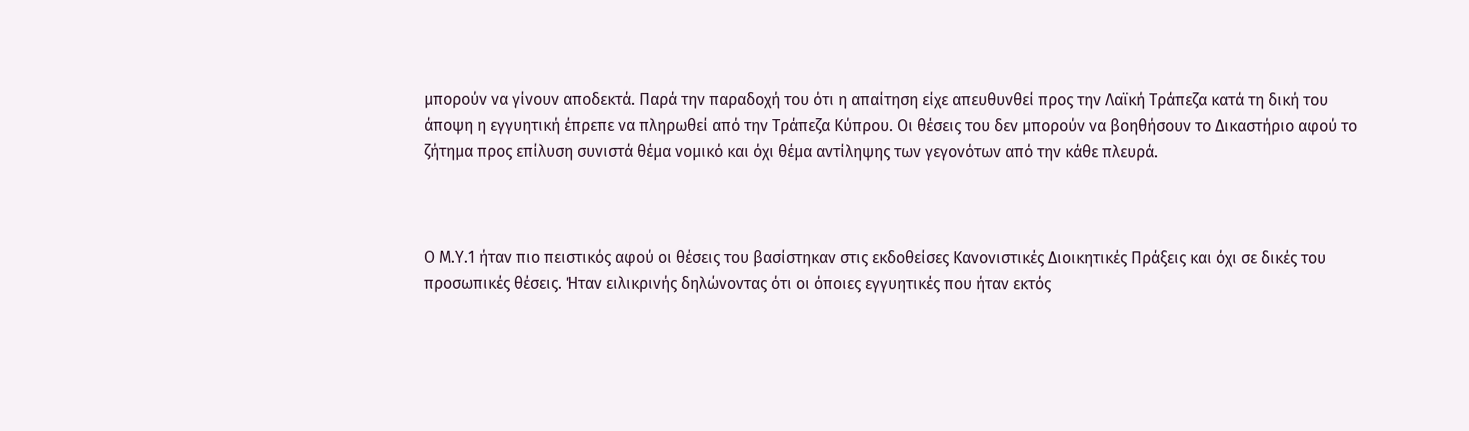μπορούν να γίνουν αποδεκτά. Παρά την παραδοχή του ότι η απαίτηση είχε απευθυνθεί προς την Λαϊκή Τράπεζα κατά τη δική του άποψη η εγγυητική έπρεπε να πληρωθεί από την Τράπεζα Κύπρου. Οι θέσεις του δεν μπορούν να βοηθήσουν το Δικαστήριο αφού το ζήτημα προς επίλυση συνιστά θέμα νομικό και όχι θέμα αντίληψης των γεγονότων από την κάθε πλευρά.



Ο Μ.Υ.1 ήταν πιο πειστικός αφού οι θέσεις του βασίστηκαν στις εκδοθείσες Κανονιστικές Διοικητικές Πράξεις και όχι σε δικές του προσωπικές θέσεις. Ήταν ειλικρινής δηλώνοντας ότι οι όποιες εγγυητικές που ήταν εκτός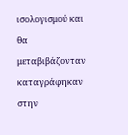ισολογισμού και θα μεταβιβάζονταν καταγράφηκαν στην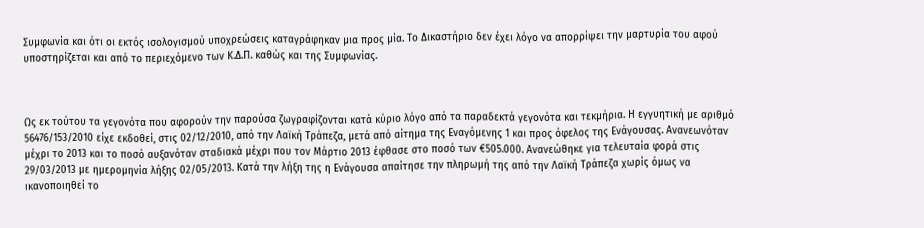Συμφωνία και ότι οι εκτός ισολογισμού υποχρεώσεις καταγράφηκαν μια προς μία. Το Δικαστήριο δεν έχει λόγο να απορρίψει την μαρτυρία του αφού υποστηρίζεται και από το περιεχόμενο των Κ.Δ.Π. καθώς και της Συμφωνίας.



Ως εκ τούτου τα γεγονότα που αφορούν την παρούσα ζωγραφίζονται κατά κύριο λόγο από τα παραδεκτά γεγονότα και τεκμήρια. Η εγγυητική με αριθμό 56476/153/2010 είχε εκδοθεί, στις 02/12/2010, από την Λαϊκή Τράπεζα, μετά από αίτημα της Εναγόμενης 1 και προς όφελος της Ενάγουσας. Ανανεωνόταν μέχρι το 2013 και το ποσό αυξανόταν σταδιακά μέχρι που τον Μάρτιο 2013 έφθασε στο ποσό των €505.000. Ανανεώθηκε για τελευταία φορά στις 29/03/2013 με ημερομηνία λήξης 02/05/2013. Κατά την λήξη της η Ενάγουσα απαίτησε την πληρωμή της από την Λαϊκή Τράπεζα χωρίς όμως να ικανοποιηθεί το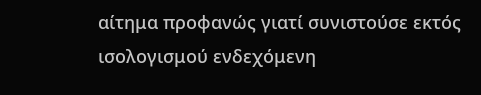αίτημα προφανώς γιατί συνιστούσε εκτός ισολογισμού ενδεχόμενη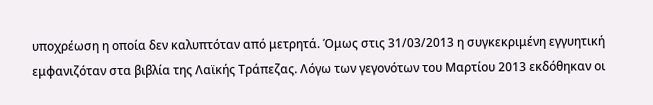υποχρέωση η οποία δεν καλυπτόταν από μετρητά. Όμως στις 31/03/2013 η συγκεκριμένη εγγυητική εμφανιζόταν στα βιβλία της Λαϊκής Τράπεζας. Λόγω των γεγονότων του Μαρτίου 2013 εκδόθηκαν οι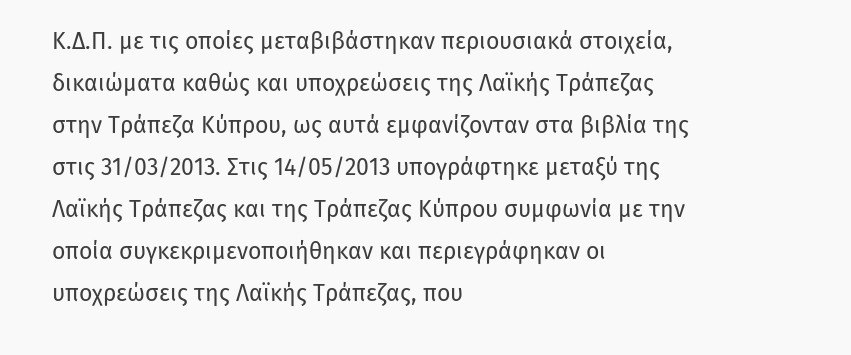Κ.Δ.Π. με τις οποίες μεταβιβάστηκαν περιουσιακά στοιχεία, δικαιώματα καθώς και υποχρεώσεις της Λαϊκής Τράπεζας στην Τράπεζα Κύπρου, ως αυτά εμφανίζονταν στα βιβλία της στις 31/03/2013. Στις 14/05/2013 υπογράφτηκε μεταξύ της Λαϊκής Τράπεζας και της Τράπεζας Κύπρου συμφωνία με την οποία συγκεκριμενοποιήθηκαν και περιεγράφηκαν οι υποχρεώσεις της Λαϊκής Τράπεζας, που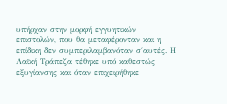υπήρχαν στην μορφή εγγυητικών επιστολών, που θα μεταφέρονταν και η επίδικη δεν συμπεριλαμβανόταν σ΄αυτές. Η Λαϊκή Τράπεζα τέθηκε υπό καθεστώς εξυγίανσης και όταν επιχειρήθηκε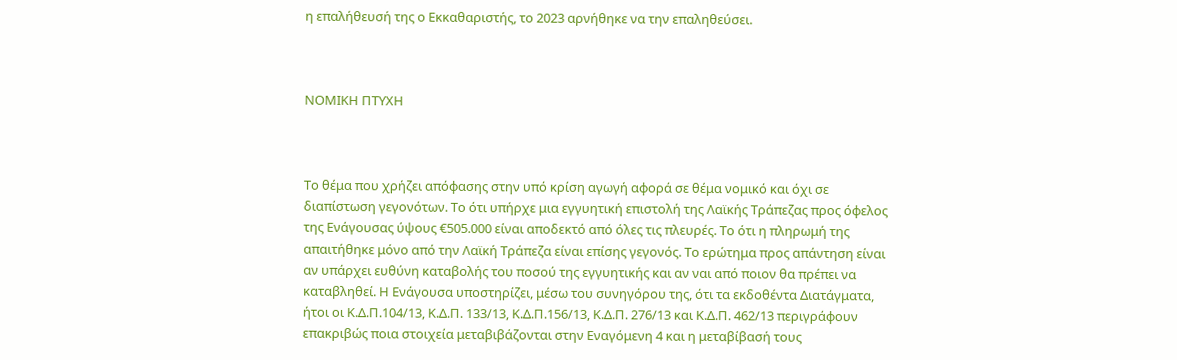η επαλήθευσή της ο Εκκαθαριστής, το 2023 αρνήθηκε να την επαληθεύσει.



ΝΟΜΙΚΗ ΠΤΥΧΗ



Το θέμα που χρήζει απόφασης στην υπό κρίση αγωγή αφορά σε θέμα νομικό και όχι σε διαπίστωση γεγονότων. Το ότι υπήρχε μια εγγυητική επιστολή της Λαϊκής Τράπεζας προς όφελος της Ενάγουσας ύψους €505.000 είναι αποδεκτό από όλες τις πλευρές. Το ότι η πληρωμή της απαιτήθηκε μόνο από την Λαϊκή Τράπεζα είναι επίσης γεγονός. Το ερώτημα προς απάντηση είναι αν υπάρχει ευθύνη καταβολής του ποσού της εγγυητικής και αν ναι από ποιον θα πρέπει να καταβληθεί. Η Ενάγουσα υποστηρίζει, μέσω του συνηγόρου της, ότι τα εκδοθέντα Διατάγματα, ήτοι οι Κ.Δ.Π.104/13, Κ.Δ.Π. 133/13, Κ.Δ.Π.156/13, Κ.Δ.Π. 276/13 και Κ.Δ.Π. 462/13 περιγράφουν επακριβώς ποια στοιχεία μεταβιβάζονται στην Εναγόμενη 4 και η μεταβίβασή τους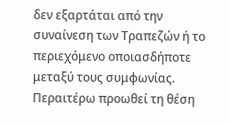δεν εξαρτάται από την συναίνεση των Τραπεζών ή το περιεχόμενο οποιασδήποτε μεταξύ τους συμφωνίας. Περαιτέρω προωθεί τη θέση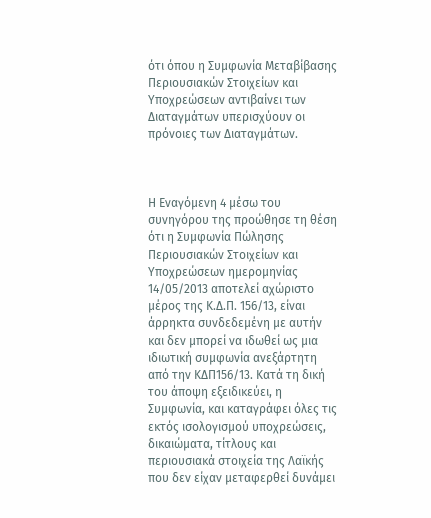ότι όπου η Συμφωνία Μεταβίβασης Περιουσιακών Στοιχείων και Υποχρεώσεων αντιβαίνει των Διαταγμάτων υπερισχύουν οι πρόνοιες των Διαταγμάτων.



Η Εναγόμενη 4 μέσω του συνηγόρου της προώθησε τη θέση ότι η Συμφωνία Πώλησης Περιουσιακών Στοιχείων και Υποχρεώσεων ημερομηνίας 14/05/2013 αποτελεί αχώριστο μέρος της Κ.Δ.Π. 156/13, είναι άρρηκτα συνδεδεμένη με αυτήν και δεν μπορεί να ιδωθεί ως μια ιδιωτική συμφωνία ανεξάρτητη από την ΚΔΠ156/13. Κατά τη δική του άποψη εξειδικεύει, η Συμφωνία, και καταγράφει όλες τις εκτός ισολογισμού υποχρεώσεις, δικαιώματα, τίτλους και περιουσιακά στοιχεία της Λαϊκής που δεν είχαν μεταφερθεί δυνάμει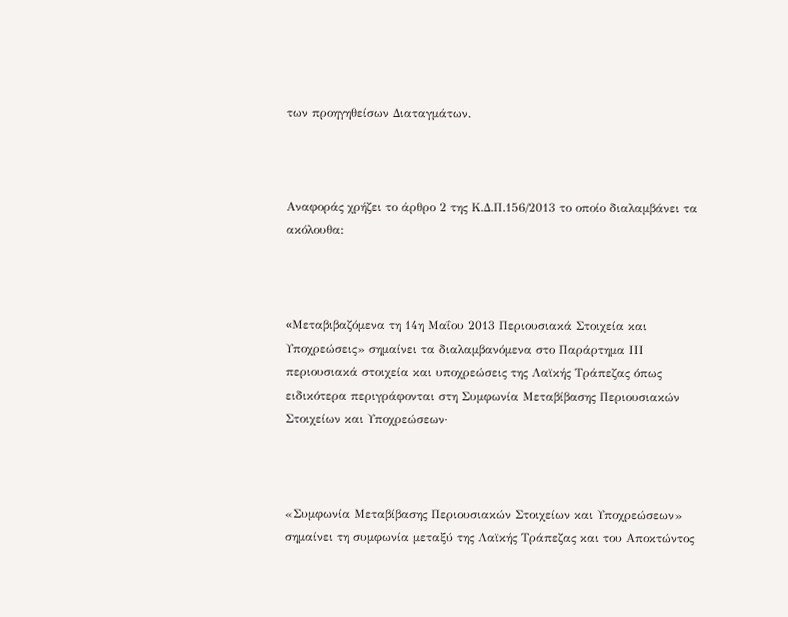των προηγηθείσων Διαταγμάτων.



Αναφοράς χρήζει το άρθρο 2 της Κ.Δ.Π.156/2013 το οποίο διαλαμβάνει τα ακόλουθα:



«Mεταβιβαζόμενα τη 14η Μαΐου 2013 Περιουσιακά Στοιχεία και Υποχρεώσεις» σημαίνει τα διαλαμβανόμενα στο Παράρτημα IΙΙ περιουσιακά στοιχεία και υποχρεώσεις της Λαϊκής Τράπεζας όπως ειδικότερα περιγράφονται στη Συμφωνία Μεταβίβασης Περιουσιακών Στοιχείων και Υποχρεώσεων·



«Συμφωνία Μεταβίβασης Περιουσιακών Στοιχείων και Υποχρεώσεων» σημαίνει τη συμφωνία μεταξύ της Λαϊκής Τράπεζας και του Αποκτώντος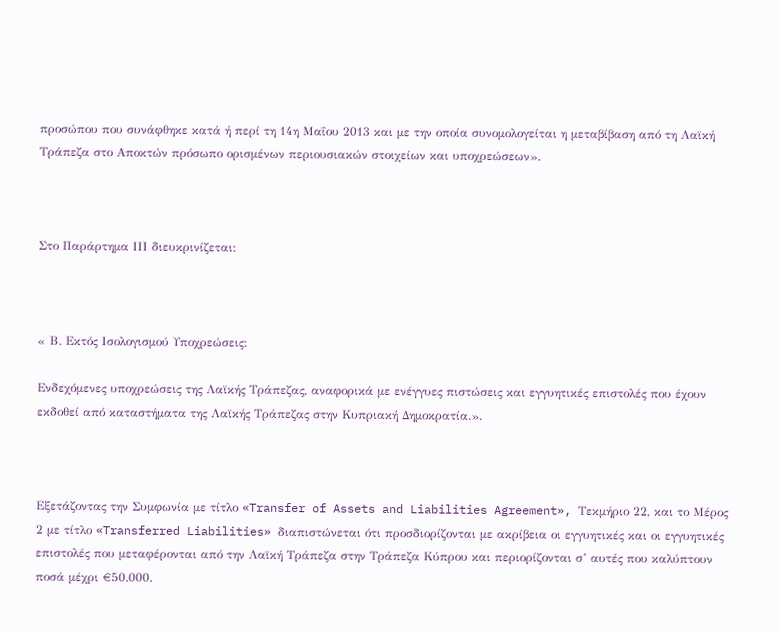προσώπου που συνάφθηκε κατά ή περί τη 14η Μαΐου 2013 και με την οποία συνομολογείται η μεταβίβαση από τη Λαϊκή Τράπεζα στο Αποκτών πρόσωπο ορισμένων περιουσιακών στοιχείων και υποχρεώσεων».



Στο Παράρτημα ΙΙΙ διευκρινίζεται:



« Β. Εκτός Ισολογισμού Υποχρεώσεις:

Ενδεχόμενες υποχρεώσεις της Λαϊκής Τράπεζας, αναφορικά με ενέγγυες πιστώσεις και εγγυητικές επιστολές που έχουν εκδοθεί από καταστήματα της Λαϊκής Τράπεζας στην Κυπριακή Δημοκρατία.».



Εξετάζοντας την Συμφωνία με τίτλο «Transfer of Assets and Liabilities Agreement», Τεκμήριο 22, και το Μέρος 2 με τίτλο «Transferred Liabilities» διαπιστώνεται ότι προσδιορίζονται με ακρίβεια οι εγγυητικές και οι εγγυητικές επιστολές που μεταφέρονται από την Λαϊκή Τράπεζα στην Τράπεζα Κύπρου και περιορίζονται σ’ αυτές που καλύπτουν ποσά μέχρι €50.000.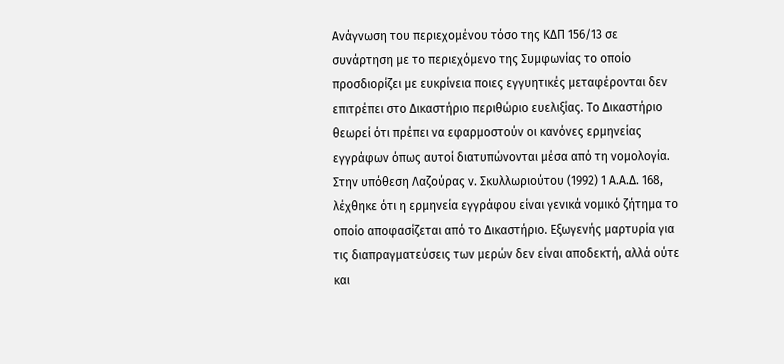Ανάγνωση του περιεχομένου τόσο της ΚΔΠ 156/13 σε συνάρτηση με το περιεχόμενο της Συμφωνίας το οποίο προσδιορίζει με ευκρίνεια ποιες εγγυητικές μεταφέρονται δεν επιτρέπει στο Δικαστήριο περιθώριο ευελιξίας. Το Δικαστήριο θεωρεί ότι πρέπει να εφαρμοστούν οι κανόνες ερμηνείας εγγράφων όπως αυτοί διατυπώνονται μέσα από τη νομολογία. Στην υπόθεση Λαζούρας ν. Σκυλλωριούτου (1992) 1 Α.Α.Δ. 168, λέχθηκε ότι η ερμηνεία εγγράφου είναι γενικά νομικό ζήτημα το οποίο αποφασίζεται από το Δικαστήριο. Εξωγενής μαρτυρία για τις διαπραγματεύσεις των μερών δεν είναι αποδεκτή, αλλά ούτε και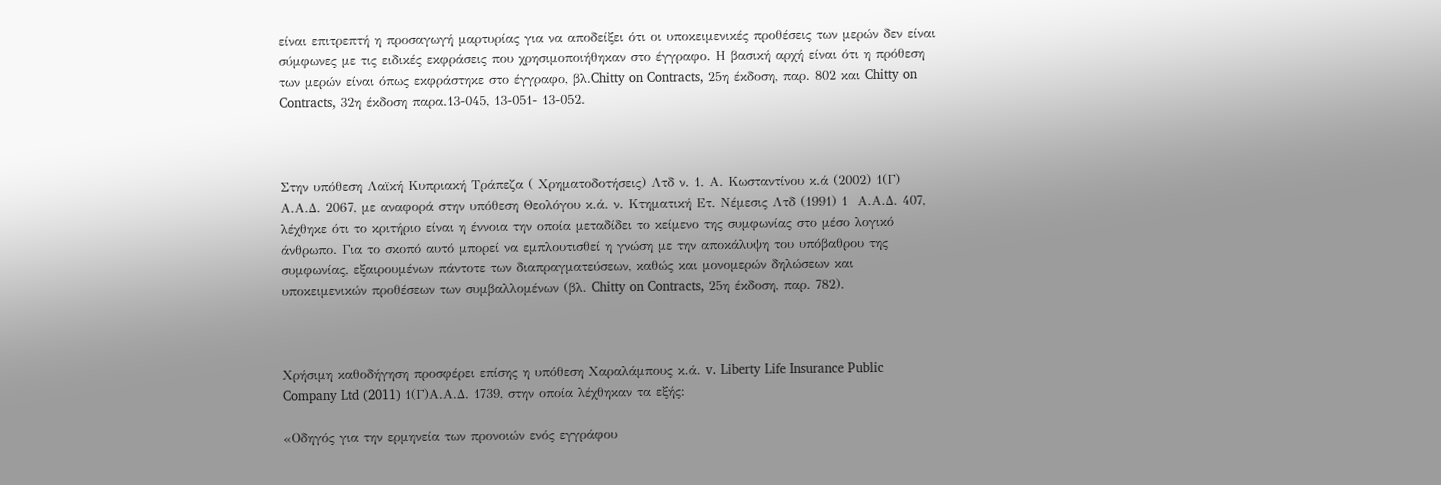είναι επιτρεπτή η προσαγωγή μαρτυρίας για να αποδείξει ότι οι υποκειμενικές προθέσεις των μερών δεν είναι σύμφωνες με τις ειδικές εκφράσεις που χρησιμοποιήθηκαν στο έγγραφο. Η βασική αρχή είναι ότι η πρόθεση των μερών είναι όπως εκφράστηκε στο έγγραφο, βλ.Chitty on Contracts, 25η έκδοση, παρ. 802 και Chitty on Contracts, 32η έκδοση παρα.13-045, 13-051- 13-052.



Στην υπόθεση Λαϊκή Κυπριακή Τράπεζα ( Χρηματοδοτήσεις) Λτδ ν. 1. Α. Κωσταντίνου κ.ά (2002) 1(Γ) Α.Α.Δ. 2067, με αναφορά στην υπόθεση Θεολόγου κ.ά. ν. Κτηματική Ετ. Νέμεσις Λτδ (1991) 1  Α.Α.Δ. 407, λέχθηκε ότι το κριτήριο είναι η έννοια την οποία μεταδίδει το κείμενο της συμφωνίας στο μέσο λογικό άνθρωπο. Για το σκοπό αυτό μπορεί να εμπλουτισθεί η γνώση με την αποκάλυψη του υπόβαθρου της συμφωνίας, εξαιρουμένων πάντοτε των διαπραγματεύσεων, καθώς και μονομερών δηλώσεων και υποκειμενικών προθέσεων των συμβαλλομένων (βλ. Chitty on Contracts, 25η έκδοση, παρ. 782).



Χρήσιμη καθοδήγηση προσφέρει επίσης η υπόθεση Χαραλάμπους κ.ά. v. Liberty Life Insurance Public Company Ltd (2011) 1(Γ)Α.Α.Δ. 1739, στην οποία λέχθηκαν τα εξής:

«Οδηγός για την ερμηνεία των προνοιών ενός εγγράφου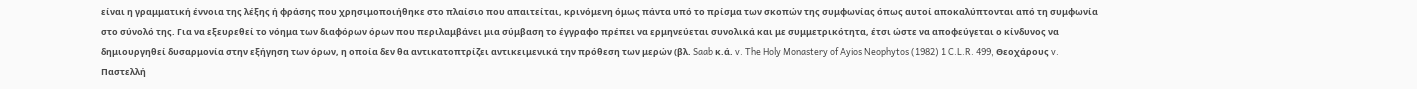είναι η γραμματική έννοια της λέξης ή φράσης που χρησιμοποιήθηκε στο πλαίσιο που απαιτείται, κρινόμενη όμως πάντα υπό το πρίσμα των σκοπών της συμφωνίας όπως αυτοί αποκαλύπτονται από τη συμφωνία στο σύνολό της. Για να εξευρεθεί το νόημα των διαφόρων όρων που περιλαμβάνει μια σύμβαση το έγγραφο πρέπει να ερμηνεύεται συνολικά και με συμμετρικότητα, έτσι ώστε να αποφεύγεται ο κίνδυνος να δημιουργηθεί δυσαρμονία στην εξήγηση των όρων, η οποία δεν θα αντικατοπτρίζει αντικειμενικά την πρόθεση των μερών (βλ. Saab κ.ά. v. The Holy Monastery of Ayios Neophytos (1982) 1 C.L.R. 499, Θεοχάρους v. Παστελλή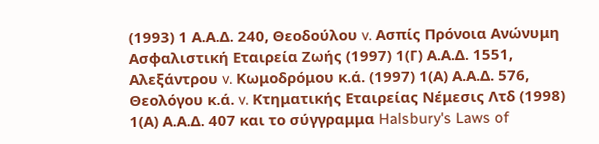(1993) 1 Α.Α.Δ. 240, Θεοδούλου v. Ασπίς Πρόνοια Ανώνυμη Ασφαλιστική Εταιρεία Ζωής (1997) 1(Γ) Α.Α.Δ. 1551, Αλεξάντρου v. Κωμοδρόμου κ.ά. (1997) 1(Α) Α.Α.Δ. 576, Θεολόγου κ.ά. v. Κτηματικής Εταιρείας Νέμεσις Λτδ (1998) 1(Α) Α.Α.Δ. 407 και το σύγγραμμα Halsbury's Laws of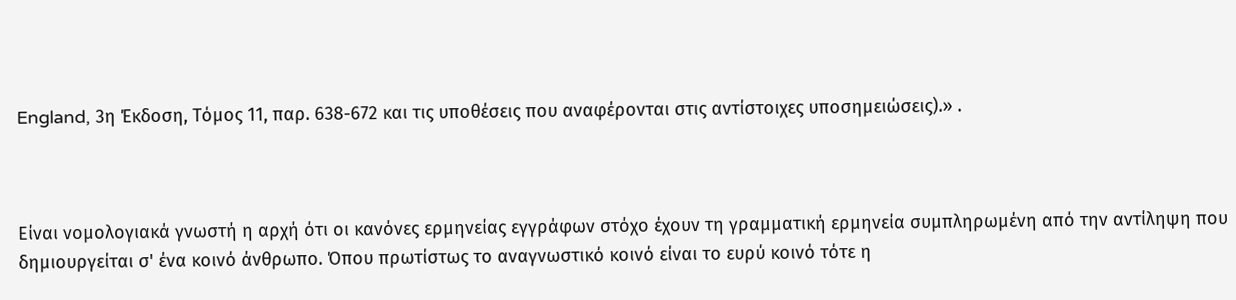England, 3η Έκδοση, Τόμος 11, παρ. 638-672 και τις υποθέσεις που αναφέρονται στις αντίστοιχες υποσημειώσεις).» .



Είναι νομολογιακά γνωστή η αρχή ότι οι κανόνες ερμηνείας εγγράφων στόχο έχουν τη γραμματική ερμηνεία συμπληρωμένη από την αντίληψη που δημιουργείται σ' ένα κοινό άνθρωπο. Όπου πρωτίστως το αναγνωστικό κοινό είναι το ευρύ κοινό τότε η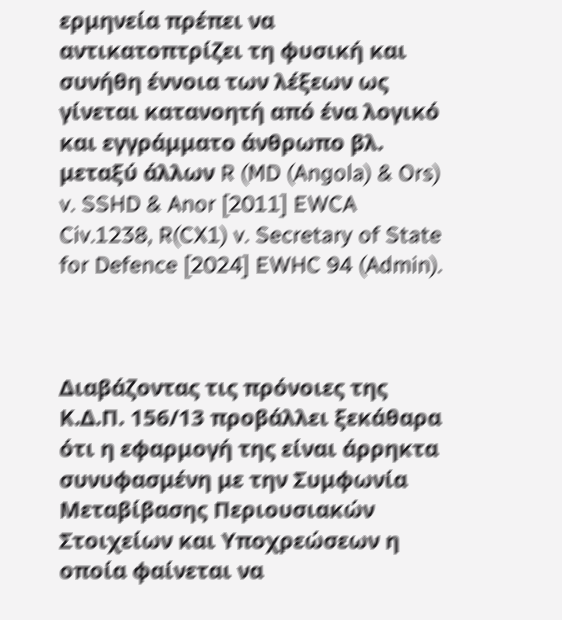ερμηνεία πρέπει να αντικατοπτρίζει τη φυσική και συνήθη έννοια των λέξεων ως γίνεται κατανοητή από ένα λογικό και εγγράμματο άνθρωπο βλ. μεταξύ άλλων R (MD (Angola) & Ors) v. SSHD & Anor [2011] EWCA Civ.1238, R(CX1) v. Secretary of State for Defence [2024] EWHC 94 (Admin).



Διαβάζοντας τις πρόνοιες της Κ.Δ.Π. 156/13 προβάλλει ξεκάθαρα ότι η εφαρμογή της είναι άρρηκτα συνυφασμένη με την Συμφωνία Μεταβίβασης Περιουσιακών Στοιχείων και Υποχρεώσεων η οποία φαίνεται να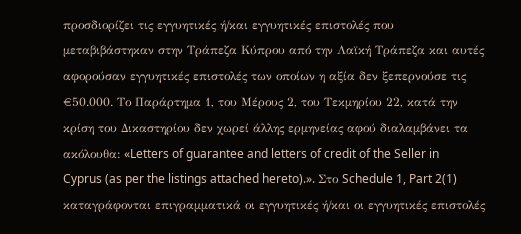προσδιορίζει τις εγγυητικές ή/και εγγυητικές επιστολές που μεταβιβάστηκαν στην Τράπεζα Κύπρου από την Λαϊκή Τράπεζα και αυτές αφορούσαν εγγυητικές επιστολές των οποίων η αξία δεν ξεπερνούσε τις €50.000. Το Παράρτημα 1, του Μέρους 2, του Τεκμηρίου 22, κατά την κρίση του Δικαστηρίου δεν χωρεί άλλης ερμηνείας αφού διαλαμβάνει τα ακόλουθα: «Letters of guarantee and letters of credit of the Seller in Cyprus (as per the listings attached hereto).». Στο Schedule 1, Part 2(1) καταγράφονται επιγραμματικά οι εγγυητικές ή/και οι εγγυητικές επιστολές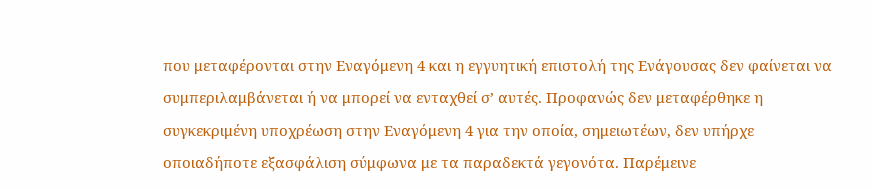που μεταφέρονται στην Εναγόμενη 4 και η εγγυητική επιστολή της Ενάγουσας δεν φαίνεται να συμπεριλαμβάνεται ή να μπορεί να ενταχθεί σ’ αυτές. Προφανώς δεν μεταφέρθηκε η συγκεκριμένη υποχρέωση στην Εναγόμενη 4 για την οποία, σημειωτέων, δεν υπήρχε οποιαδήποτε εξασφάλιση σύμφωνα με τα παραδεκτά γεγονότα. Παρέμεινε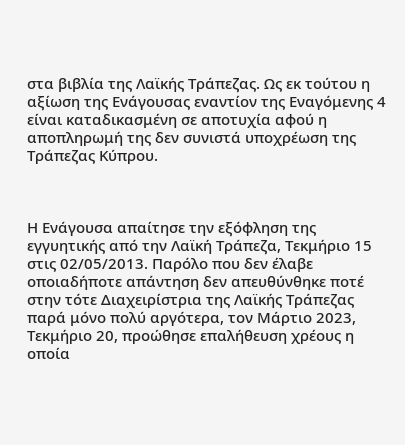στα βιβλία της Λαϊκής Τράπεζας. Ως εκ τούτου η αξίωση της Ενάγουσας εναντίον της Εναγόμενης 4 είναι καταδικασμένη σε αποτυχία αφού η αποπληρωμή της δεν συνιστά υποχρέωση της Τράπεζας Κύπρου.



Η Ενάγουσα απαίτησε την εξόφληση της εγγυητικής από την Λαϊκή Τράπεζα, Τεκμήριο 15 στις 02/05/2013. Παρόλο που δεν έλαβε οποιαδήποτε απάντηση δεν απευθύνθηκε ποτέ στην τότε Διαχειρίστρια της Λαϊκής Τράπεζας παρά μόνο πολύ αργότερα, τον Μάρτιο 2023, Τεκμήριο 20, προώθησε επαλήθευση χρέους η οποία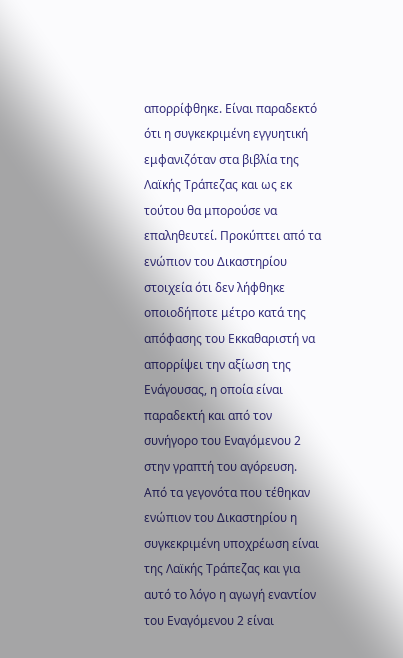απορρίφθηκε. Είναι παραδεκτό ότι η συγκεκριμένη εγγυητική εμφανιζόταν στα βιβλία της Λαϊκής Τράπεζας και ως εκ τούτου θα μπορούσε να επαληθευτεί. Προκύπτει από τα ενώπιον του Δικαστηρίου στοιχεία ότι δεν λήφθηκε οποιοδήποτε μέτρο κατά της απόφασης του Εκκαθαριστή να απορρίψει την αξίωση της Ενάγουσας, η οποία είναι παραδεκτή και από τον συνήγορο του Εναγόμενου 2 στην γραπτή του αγόρευση. Από τα γεγονότα που τέθηκαν ενώπιον του Δικαστηρίου η συγκεκριμένη υποχρέωση είναι της Λαϊκής Τράπεζας και για αυτό το λόγο η αγωγή εναντίον του Εναγόμενου 2 είναι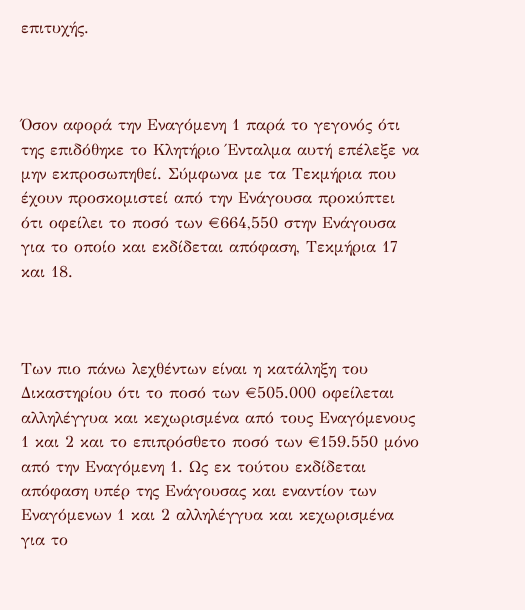επιτυχής.



Όσον αφορά την Εναγόμενη 1 παρά το γεγονός ότι της επιδόθηκε το Κλητήριο Ένταλμα αυτή επέλεξε να μην εκπροσωπηθεί. Σύμφωνα με τα Τεκμήρια που έχουν προσκομιστεί από την Ενάγουσα προκύπτει ότι οφείλει το ποσό των €664,550 στην Ενάγουσα για το οποίο και εκδίδεται απόφαση, Τεκμήρια 17 και 18.



Των πιο πάνω λεχθέντων είναι η κατάληξη του Δικαστηρίου ότι το ποσό των €505.000 οφείλεται αλληλέγγυα και κεχωρισμένα από τους Εναγόμενους 1 και 2 και το επιπρόσθετο ποσό των €159.550 μόνο από την Εναγόμενη 1. Ως εκ τούτου εκδίδεται απόφαση υπέρ της Ενάγουσας και εναντίον των Εναγόμενων 1 και 2 αλληλέγγυα και κεχωρισμένα για το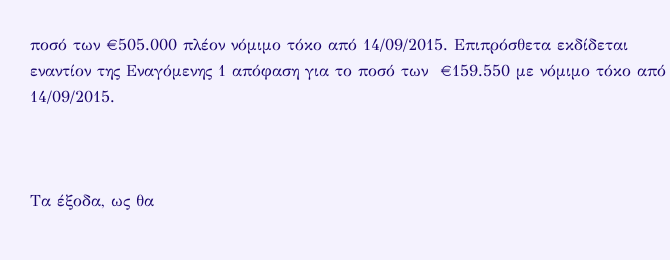ποσό των €505.000 πλέον νόμιμο τόκο από 14/09/2015. Επιπρόσθετα εκδίδεται εναντίον της Εναγόμενης 1 απόφαση για το ποσό των  €159.550 με νόμιμο τόκο από 14/09/2015.



Τα έξοδα, ως θα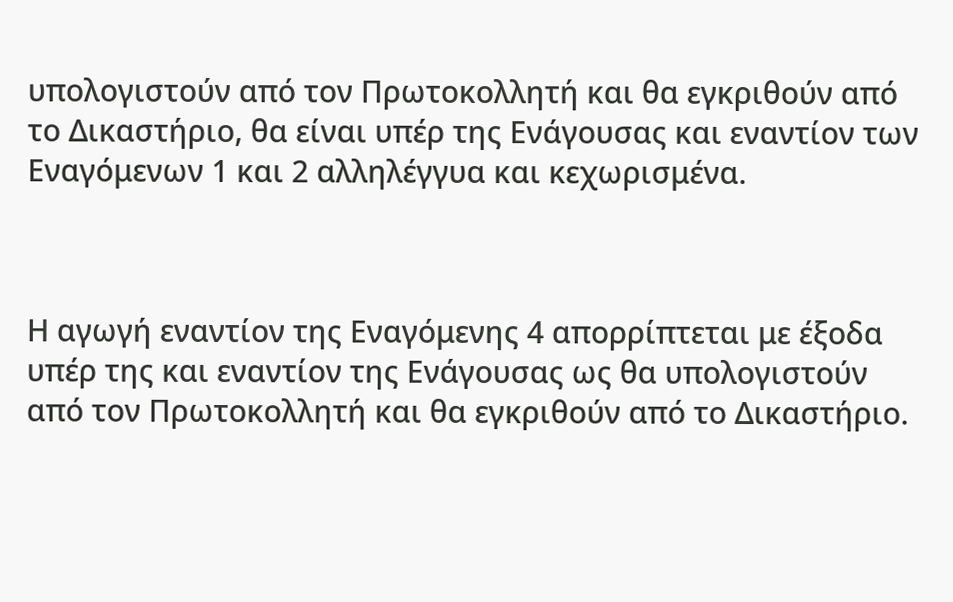υπολογιστούν από τον Πρωτοκολλητή και θα εγκριθούν από το Δικαστήριο, θα είναι υπέρ της Ενάγουσας και εναντίον των Εναγόμενων 1 και 2 αλληλέγγυα και κεχωρισμένα.



Η αγωγή εναντίον της Εναγόμενης 4 απορρίπτεται με έξοδα υπέρ της και εναντίον της Ενάγουσας ως θα υπολογιστούν από τον Πρωτοκολλητή και θα εγκριθούν από το Δικαστήριο.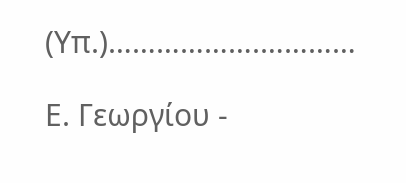(Υπ.)……………….…………

Ε. Γεωργίου -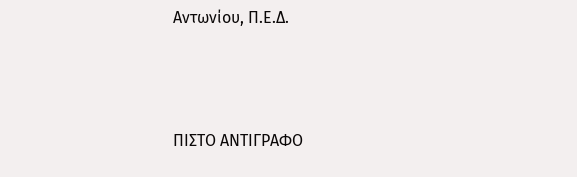Αντωνίου, Π.Ε.Δ.





ΠΙΣΤΟ ΑΝΤΙΓΡΑΦΟ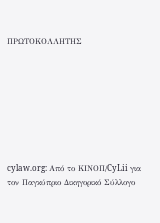ΠΡΩΤΟΚΟΛΛΗΤΗΣ








cylaw.org: Από το ΚΙΝOΠ/CyLii για τον Παγκύπριο Δικηγορικό Σύλλογο